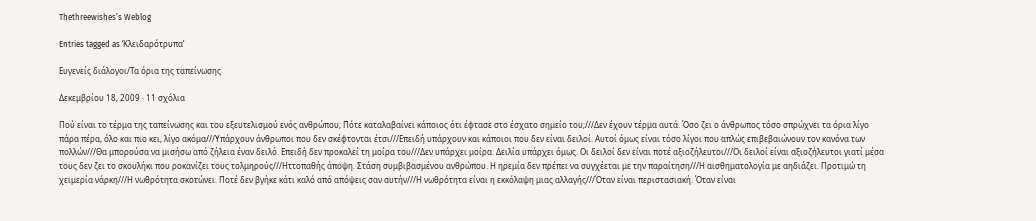Thethreewishes’s Weblog

Entries tagged as ‘Κλειδαρότρυπα’

Ευγενείς διάλογοι/Τα όρια της ταπείνωσης

Δεκεμβρίου 18, 2009 · 11 σχόλια

Πού είναι το τέρμα της ταπείνωσης και του εξευτελισμού ενός ανθρώπου; Πότε καταλαβαίνει κάποιος ότι έφτασε στο έσχατο σημείο του;///Δεν έχουν τέρμα αυτά. Όσο ζει ο άνθρωπος τόσο σπρώχνει τα όρια λίγο πάρα πέρα, όλο και πιο κει, λίγο ακόμα///Υπάρχουν άνθρωποι που δεν σκέφτονται έτσι///Επειδή υπάρχουν και κάποιοι που δεν είναι δειλοί. Αυτοί όμως είναι τόσο λίγοι που απλώς επιβεβαιώνουν τον κανόνα των πολλών///Θα μπορούσα να μισήσω από ζήλεια έναν δειλό. Επειδή δεν προκαλεί τη μοίρα του///Δεν υπάρχει μοίρα. Δειλία υπάρχει όμως. Οι δειλοί δεν είναι ποτέ αξιοζήλευτοι///Οι δειλοί είναι αξιοζήλευτοι γιατί μέσα τους δεν ζει το σκουλήκι που ροκανίζει τους τολμηρούς///Ηττοπαθής άποψη. Στάση συμβιβασμένου ανθρώπου. Η ηρεμία δεν πρέπει να συγχέεται με την παραίτηση///Η αισθηματολογία με αηδιάζει. Προτιμώ τη χειμερία νάρκη///Η νωθρότητα σκοτώνει. Ποτέ δεν βγήκε κάτι καλό από απόψεις σαν αυτήν///Η νωθρότητα είναι η εκκόλαψη μιας αλλαγής///Όταν είναι περιστασιακή. Όταν είναι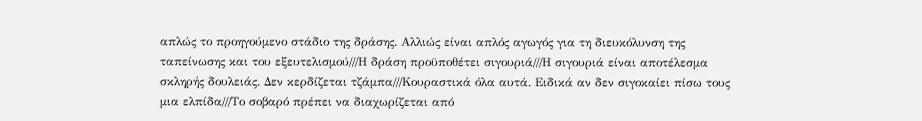απλώς το προηγούμενο στάδιο της δράσης. Αλλιώς είναι απλός αγωγός για τη διευκόλυνση της ταπείνωσης και του εξευτελισμού///Η δράση προϋποθέτει σιγουριά///Η σιγουριά είναι αποτέλεσμα σκληρής δουλειάς. Δεν κερδίζεται τζάμπα///Κουραστικά όλα αυτά. Ειδικά αν δεν σιγοκαίει πίσω τους μια ελπίδα///Το σοβαρό πρέπει να διαχωρίζεται από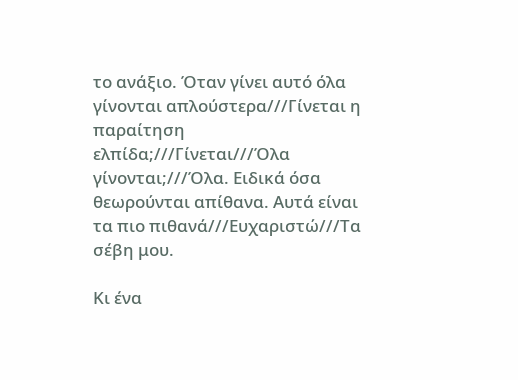το ανάξιο. Όταν γίνει αυτό όλα γίνονται απλούστερα///Γίνεται η παραίτηση ελπίδα;///Γίνεται///Όλα γίνονται;///Όλα. Ειδικά όσα θεωρούνται απίθανα. Αυτά είναι τα πιο πιθανά///Ευχαριστώ///Τα σέβη μου.

Κι ένα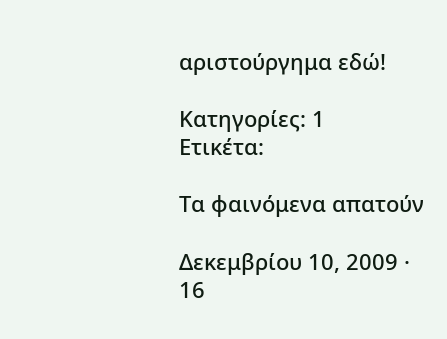αριστούργημα εδώ!

Κατηγορίες: 1
Ετικέτα:

Tα φαινόμενα απατούν

Δεκεμβρίου 10, 2009 · 16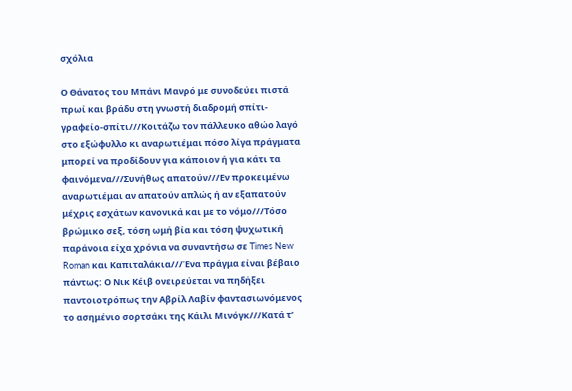σχόλια

Ο Θάνατος του Μπάνι Μανρό με συνοδεύει πιστά πρωί και βράδυ στη γνωστή διαδρομή σπίτι-γραφείο-σπίτι///Κοιτάζω τον πάλλευκο αθώο λαγό στο εξώφυλλο κι αναρωτιέμαι πόσο λίγα πράγματα μπορεί να προδίδουν για κάποιον ή για κάτι τα φαινόμενα///Συνήθως απατούν///Εν προκειμένω αναρωτιέμαι αν απατούν απλώς ή αν εξαπατούν μέχρις εσχάτων κανονικά και με το νόμο///Τόσο βρώμικο σεξ, τόση ωμή βία και τόση ψυχωτική παράνοια είχα χρόνια να συναντήσω σε Times New Roman και Καπιταλάκια///Ένα πράγμα είναι βέβαιο πάντως: Ο Νικ Κέιβ ονειρεύεται να πηδήξει παντοιοτρόπως την Αβρίλ Λαβίν φαντασιωνόμενος το ασημένιο σορτσάκι της Κάιλι Μινόγκ///Κατά τ’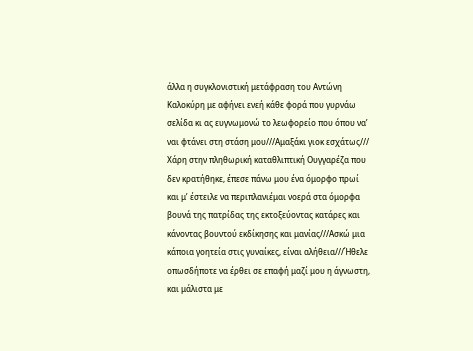άλλα η συγκλονιστική μετάφραση του Αντώνη Καλοκύρη με αφήνει ενεή κάθε φορά που γυρνάω σελίδα κι ας ευγνωμονώ το λεωφορείο που όπου να’ ναι φτάνει στη στάση μου///Αμαξάκι γιοκ εσχάτως/// Χάρη στην πληθωρική καταθλιπτική Ουγγαρέζα που δεν κρατήθηκε, έπεσε πάνω μου ένα όμορφο πρωί και μ’ έστειλε να περιπλανιέμαι νοερά στα όμορφα βουνά της πατρίδας της εκτοξεύοντας κατάρες και κάνοντας βουντού εκδίκησης και μανίας///Ασκώ μια κάποια γοητεία στις γυναίκες, είναι αλήθεια///Ήθελε οπωσδήποτε να έρθει σε επαφή μαζί μου η άγνωστη, και μάλιστα με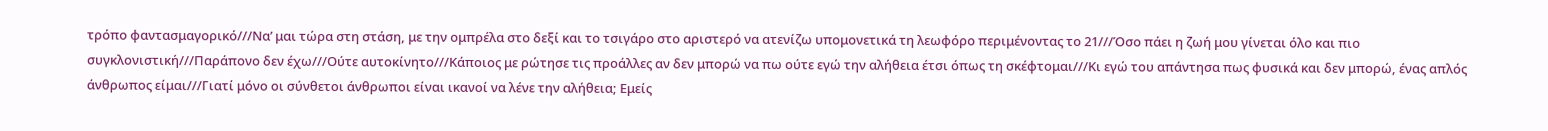τρόπο φαντασμαγορικό///Να’ μαι τώρα στη στάση, με την ομπρέλα στο δεξί και το τσιγάρο στο αριστερό να ατενίζω υπομονετικά τη λεωφόρο περιμένοντας το 21///Όσο πάει η ζωή μου γίνεται όλο και πιο συγκλονιστική///Παράπονο δεν έχω///Ούτε αυτοκίνητο///Κάποιος με ρώτησε τις προάλλες αν δεν μπορώ να πω ούτε εγώ την αλήθεια έτσι όπως τη σκέφτομαι///Κι εγώ του απάντησα πως φυσικά και δεν μπορώ, ένας απλός άνθρωπος είμαι///Γιατί μόνο οι σύνθετοι άνθρωποι είναι ικανοί να λένε την αλήθεια; Εμείς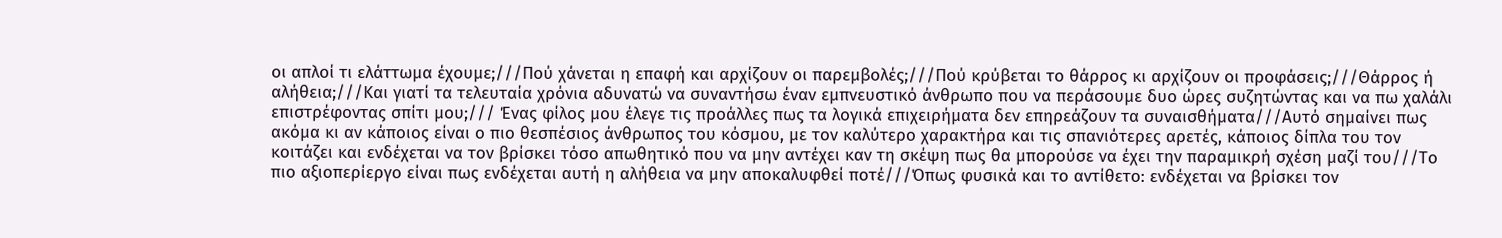οι απλοί τι ελάττωμα έχουμε;///Πού χάνεται η επαφή και αρχίζουν οι παρεμβολές;///Πού κρύβεται το θάρρος κι αρχίζουν οι προφάσεις;///Θάρρος ή αλήθεια;///Και γιατί τα τελευταία χρόνια αδυνατώ να συναντήσω έναν εμπνευστικό άνθρωπο που να περάσουμε δυο ώρες συζητώντας και να πω χαλάλι επιστρέφοντας σπίτι μου;/// Ένας φίλος μου έλεγε τις προάλλες πως τα λογικά επιχειρήματα δεν επηρεάζουν τα συναισθήματα///Αυτό σημαίνει πως ακόμα κι αν κάποιος είναι ο πιο θεσπέσιος άνθρωπος του κόσμου, με τον καλύτερο χαρακτήρα και τις σπανιότερες αρετές, κάποιος δίπλα του τον κοιτάζει και ενδέχεται να τον βρίσκει τόσο απωθητικό που να μην αντέχει καν τη σκέψη πως θα μπορούσε να έχει την παραμικρή σχέση μαζί του///Το πιο αξιοπερίεργο είναι πως ενδέχεται αυτή η αλήθεια να μην αποκαλυφθεί ποτέ///Όπως φυσικά και το αντίθετο: ενδέχεται να βρίσκει τον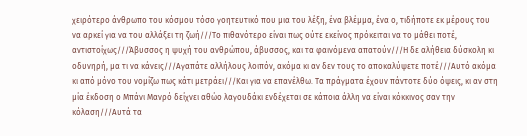χειρότερο άνθρωπο του κόσμου τόσο γοητευτικό που μια του λέξη, ένα βλέμμα, ένα ο, τιδήποτε εκ μέρους του να αρκεί για να του αλλάξει τη ζωή///Το πιθανότερο είναι πως ούτε εκείνος πρόκειται να το μάθει ποτέ, αντιστοίχως///Άβυσσος η ψυχή του ανθρώπου, άβυσσος, και τα φαινόμενα απατούν///Η δε αλήθεια δύσκολη κι οδυνηρή, μα τι να κάνεις///Αγαπάτε αλλήλους λοιπόν, ακόμα κι αν δεν τους το αποκαλύψετε ποτέ///Αυτό ακόμα κι από μόνο του νομίζω πως κάτι μετράει///Και για να επανέλθω. Τα πράγματα έχουν πάντοτε δύο όψεις, κι αν στη μία έκδοση ο Μπάνι Μανρό δείχνει αθώο λαγουδάκι ενδέχεται σε κάποια άλλη να είναι κόκκινος σαν την κόλαση///Αυτά τα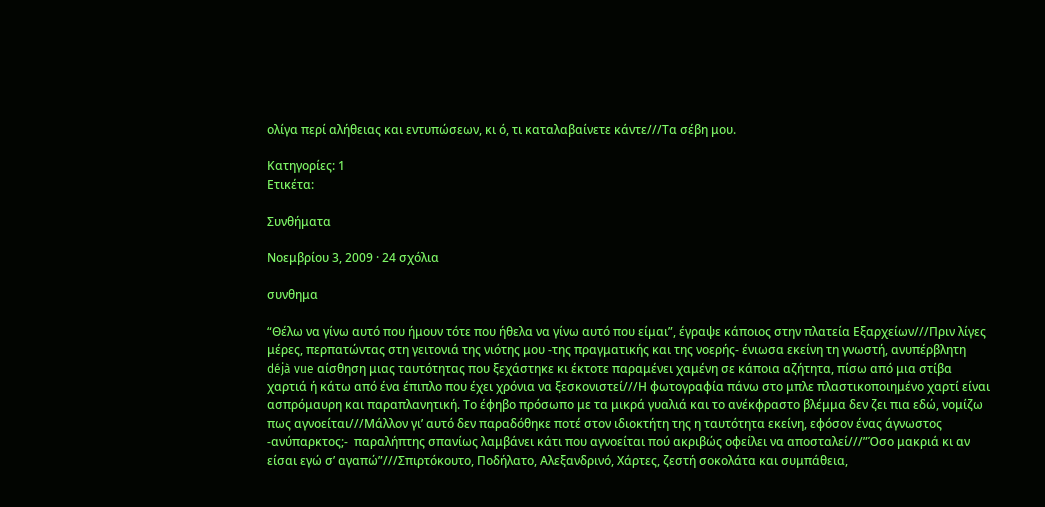ολίγα περί αλήθειας και εντυπώσεων, κι ό, τι καταλαβαίνετε κάντε///Τα σέβη μου.

Κατηγορίες: 1
Ετικέτα:

Συνθήματα

Νοεμβρίου 3, 2009 · 24 σχόλια

συνθημα

“Θέλω να γίνω αυτό που ήμουν τότε που ήθελα να γίνω αυτό που είμαι”, έγραψε κάποιος στην πλατεία Εξαρχείων///Πριν λίγες μέρες, περπατώντας στη γειτονιά της νιότης μου -της πραγματικής και της νοερής- ένιωσα εκείνη τη γνωστή, ανυπέρβλητη déjà vue αίσθηση μιας ταυτότητας που ξεχάστηκε κι έκτοτε παραμένει χαμένη σε κάποια αζήτητα, πίσω από μια στίβα χαρτιά ή κάτω από ένα έπιπλο που έχει χρόνια να ξεσκονιστεί///Η φωτογραφία πάνω στο μπλε πλαστικοποιημένο χαρτί είναι ασπρόμαυρη και παραπλανητική. Το έφηβο πρόσωπο με τα μικρά γυαλιά και το ανέκφραστο βλέμμα δεν ζει πια εδώ, νομίζω πως αγνοείται///Μάλλον γι’ αυτό δεν παραδόθηκε ποτέ στον ιδιοκτήτη της η ταυτότητα εκείνη, εφόσον ένας άγνωστος  -ανύπαρκτος;-  παραλήπτης σπανίως λαμβάνει κάτι που αγνοείται πού ακριβώς οφείλει να αποσταλεί///”Όσο μακριά κι αν είσαι εγώ σ’ αγαπώ”///Σπιρτόκουτο, Ποδήλατο, Αλεξανδρινό, Χάρτες, ζεστή σοκολάτα και συμπάθεια,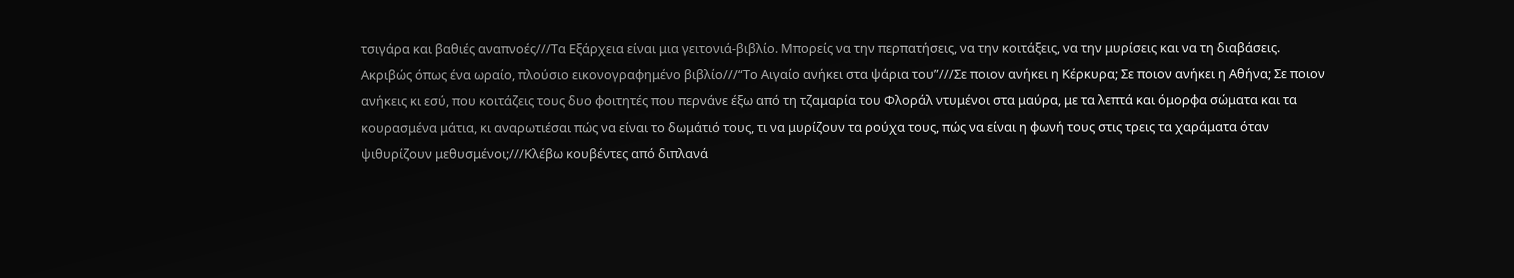τσιγάρα και βαθιές αναπνοές///Τα Εξάρχεια είναι μια γειτονιά-βιβλίο. Μπορείς να την περπατήσεις, να την κοιτάξεις, να την μυρίσεις και να τη διαβάσεις. Ακριβώς όπως ένα ωραίο, πλούσιο εικονογραφημένο βιβλίο///“Το Αιγαίο ανήκει στα ψάρια του”///Σε ποιον ανήκει η Κέρκυρα; Σε ποιον ανήκει η Αθήνα; Σε ποιον ανήκεις κι εσύ, που κοιτάζεις τους δυο φοιτητές που περνάνε έξω από τη τζαμαρία του Φλοράλ ντυμένοι στα μαύρα, με τα λεπτά και όμορφα σώματα και τα κουρασμένα μάτια, κι αναρωτιέσαι πώς να είναι το δωμάτιό τους, τι να μυρίζουν τα ρούχα τους, πώς να είναι η φωνή τους στις τρεις τα χαράματα όταν ψιθυρίζουν μεθυσμένοι;///Κλέβω κουβέντες από διπλανά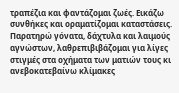τραπέζια και φαντάζομαι ζωές. Εικάζω συνθήκες και οραματίζομαι καταστάσεις. Παρατηρώ γόνατα, δάχτυλα και λαιμούς αγνώστων, λαθρεπιβιβάζομαι για λίγες στιγμές στα οχήματα των ματιών τους κι ανεβοκατεβαίνω κλίμακες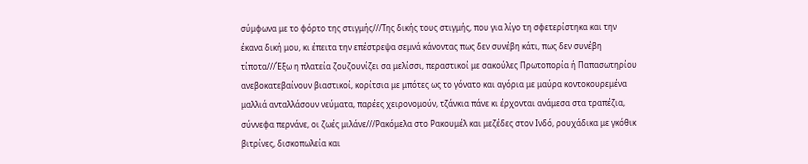σύμφωνα με το φόρτο της στιγμής///Της δικής τους στιγμής, που για λίγο τη σφετερίστηκα και την έκανα δική μου, κι έπειτα την επέστρεψα σεμνά κάνοντας πως δεν συνέβη κάτι, πως δεν συνέβη τίποτα///Έξω η πλατεία ζουζουνίζει σα μελίσσι, περαστικοί με σακούλες Πρωτοπορία ή Παπασωτηρίου ανεβοκατεβαίνουν βιαστικοί, κορίτσια με μπότες ως το γόνατο και αγόρια με μαύρα κοντοκουρεμένα μαλλιά ανταλλάσουν νεύματα, παρέες χειρονομούν, τζάνκια πάνε κι έρχονται ανάμεσα στα τραπέζια, σύννεφα περνάνε, οι ζωές μιλάνε///Ρακόμελα στο Ρακουμέλ και μεζέδες στον Ινδό, ρουχάδικα με γκόθικ βιτρίνες, δισκοπωλεία και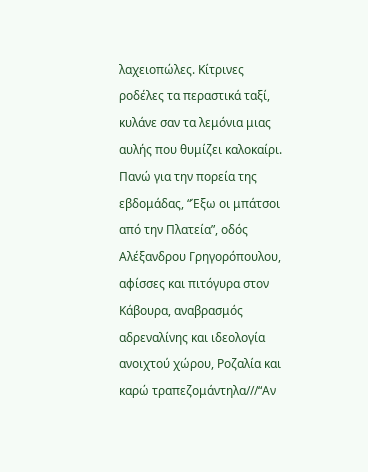λαχειοπώλες. Κίτρινες ροδέλες τα περαστικά ταξί, κυλάνε σαν τα λεμόνια μιας αυλής που θυμίζει καλοκαίρι. Πανώ για την πορεία της εβδομάδας, “Έξω οι μπάτσοι από την Πλατεία”, οδός Αλέξανδρου Γρηγορόπουλου, αφίσσες και πιτόγυρα στον Κάβουρα, αναβρασμός αδρεναλίνης και ιδεολογία ανοιχτού χώρου, Ροζαλία και καρώ τραπεζομάντηλα///“Αν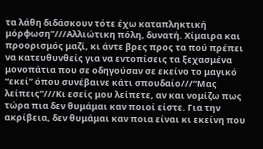τα λάθη διδάσκουν τότε έχω καταπληκτική μόρφωση”///Αλλιώτικη πόλη, δυνατή. Χίμαιρα και προορισμός μαζί, κι άντε βρες προς τα πού πρέπει να κατευθυνθείς για να εντοπίσεις τα ξεχασμένα μονοπάτια που σε οδηγούσαν σε εκείνο το μαγικό “εκεί” όπου συνέβαινε κάτι σπουδαίο///“Μας λείπεις”///Κι εσείς μου λείπετε, αν και νομίζω πως τώρα πια δεν θυμάμαι καν ποιοί είστε. Για την ακρίβεια, δεν θυμάμαι καν ποια είναι κι εκείνη που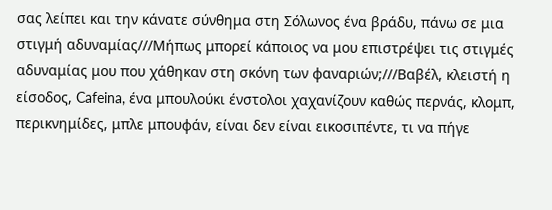σας λείπει και την κάνατε σύνθημα στη Σόλωνος ένα βράδυ, πάνω σε μια στιγμή αδυναμίας///Μήπως μπορεί κάποιος να μου επιστρέψει τις στιγμές αδυναμίας μου που χάθηκαν στη σκόνη των φαναριών;///Βαβέλ, κλειστή η είσοδος, Cafeina, ένα μπουλούκι ένστολοι χαχανίζουν καθώς περνάς, κλομπ, περικνημίδες, μπλε μπουφάν, είναι δεν είναι εικοσιπέντε, τι να πήγε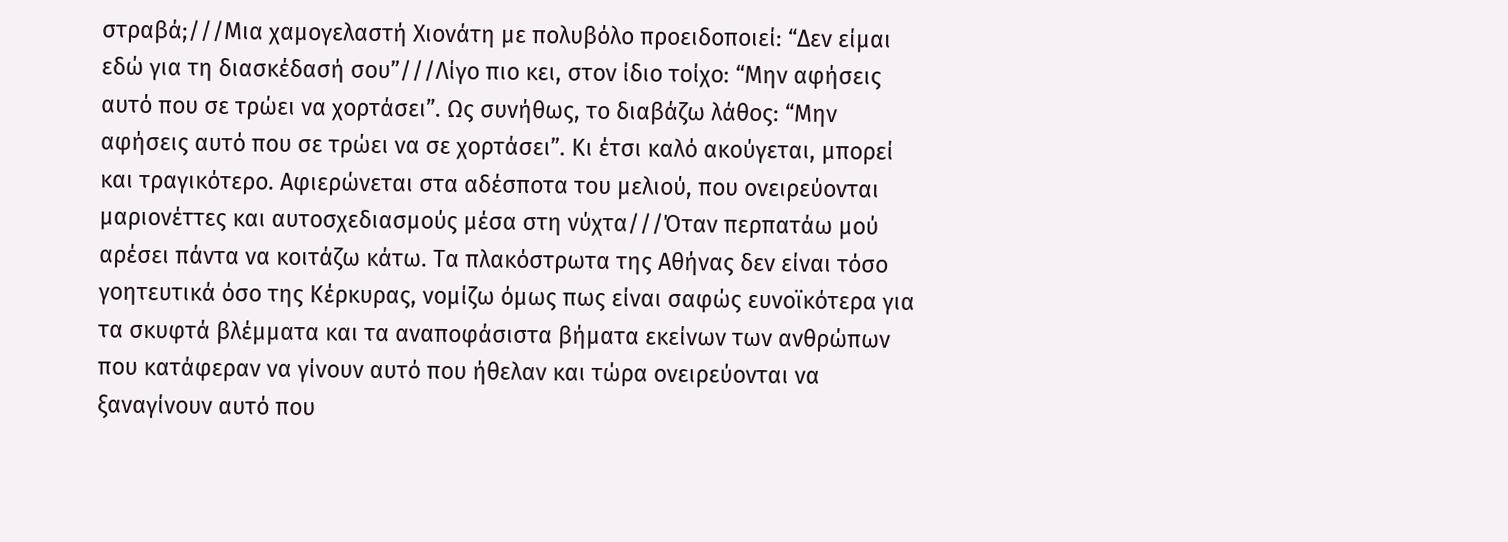στραβά;///Μια χαμογελαστή Χιονάτη με πολυβόλο προειδοποιεί: “Δεν είμαι εδώ για τη διασκέδασή σου”///Λίγο πιο κει, στον ίδιο τοίχο: “Μην αφήσεις αυτό που σε τρώει να χορτάσει”. Ως συνήθως, το διαβάζω λάθος: “Μην αφήσεις αυτό που σε τρώει να σε χορτάσει”. Κι έτσι καλό ακούγεται, μπορεί και τραγικότερο. Αφιερώνεται στα αδέσποτα του μελιού, που ονειρεύονται μαριονέττες και αυτοσχεδιασμούς μέσα στη νύχτα///Όταν περπατάω μού αρέσει πάντα να κοιτάζω κάτω. Τα πλακόστρωτα της Αθήνας δεν είναι τόσο γοητευτικά όσο της Κέρκυρας, νομίζω όμως πως είναι σαφώς ευνοϊκότερα για τα σκυφτά βλέμματα και τα αναποφάσιστα βήματα εκείνων των ανθρώπων που κατάφεραν να γίνουν αυτό που ήθελαν και τώρα ονειρεύονται να ξαναγίνουν αυτό που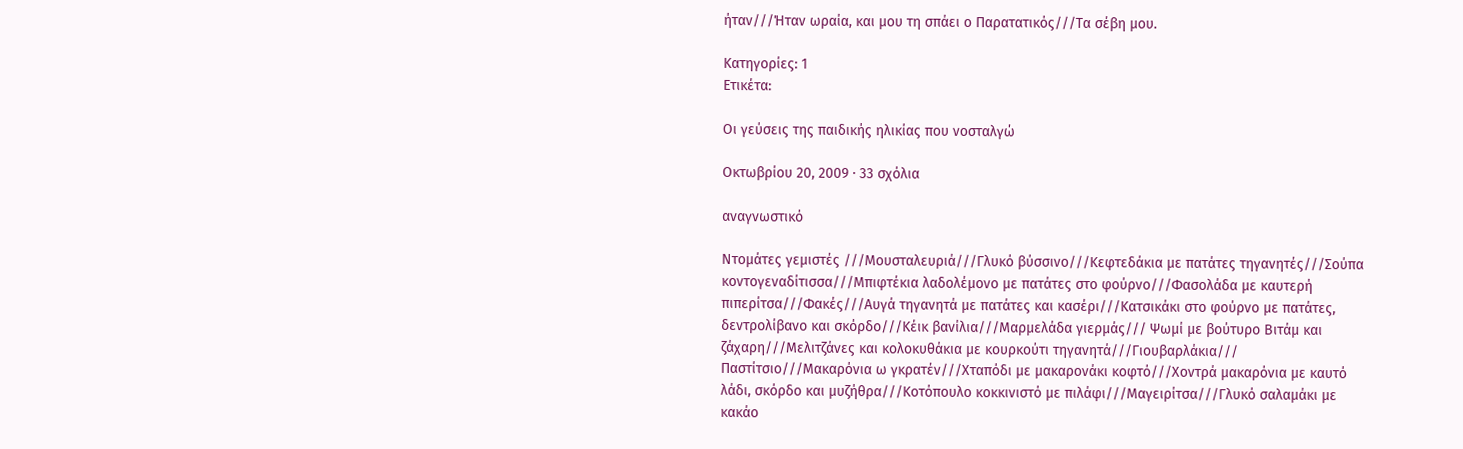ήταν///Ήταν ωραία, και μου τη σπάει ο Παρατατικός///Τα σέβη μου.

Κατηγορίες: 1
Ετικέτα:

Οι γεύσεις της παιδικής ηλικίας που νοσταλγώ

Οκτωβρίου 20, 2009 · 33 σχόλια

αναγνωστικό

Ντομάτες γεμιστές ///Μουσταλευριά///Γλυκό βύσσινο///Κεφτεδάκια με πατάτες τηγανητές///Σούπα κοντογεναδίτισσα///Μπιφτέκια λαδολέμονο με πατάτες στο φούρνο///Φασολάδα με καυτερή πιπερίτσα///Φακές///Αυγά τηγανητά με πατάτες και κασέρι///Κατσικάκι στο φούρνο με πατάτες, δεντρολίβανο και σκόρδο///Κέικ βανίλια///Μαρμελάδα γιερμάς/// Ψωμί με βούτυρο Βιτάμ και ζάχαρη///Μελιτζάνες και κολοκυθάκια με κουρκούτι τηγανητά///Γιουβαρλάκια/// Παστίτσιο///Μακαρόνια ω γκρατέν///Χταπόδι με μακαρονάκι κοφτό///Χοντρά μακαρόνια με καυτό λάδι, σκόρδο και μυζήθρα///Κοτόπουλο κοκκινιστό με πιλάφι///Μαγειρίτσα///Γλυκό σαλαμάκι με κακάο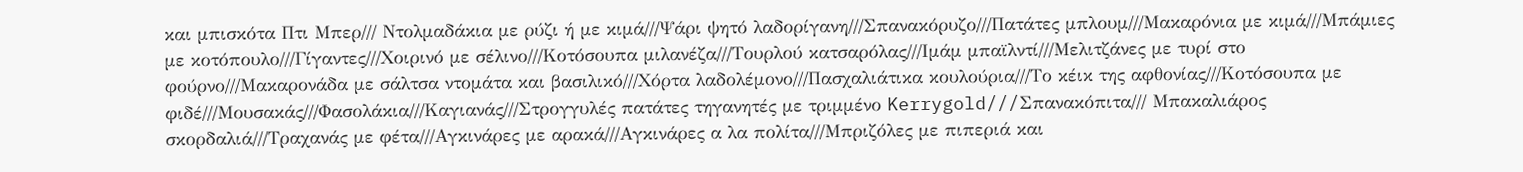και μπισκότα Πτι Μπερ/// Ντολμαδάκια με ρύζι ή με κιμά///Ψάρι ψητό λαδορίγανη///Σπανακόρυζο///Πατάτες μπλουμ///Μακαρόνια με κιμά///Μπάμιες με κοτόπουλο///Γίγαντες///Χοιρινό με σέλινο///Κοτόσουπα μιλανέζα///Τουρλού κατσαρόλας///Ιμάμ μπαϊλντί///Μελιτζάνες με τυρί στο φούρνο///Μακαρονάδα με σάλτσα ντομάτα και βασιλικό///Χόρτα λαδολέμονο///Πασχαλιάτικα κουλούρια///Το κέικ της αφθονίας///Κοτόσουπα με φιδέ///Μουσακάς///Φασολάκια///Καγιανάς///Στρογγυλές πατάτες τηγανητές με τριμμένο Kerrygold///Σπανακόπιτα/// Μπακαλιάρος σκορδαλιά///Τραχανάς με φέτα///Αγκινάρες με αρακά///Αγκινάρες α λα πολίτα///Μπριζόλες με πιπεριά και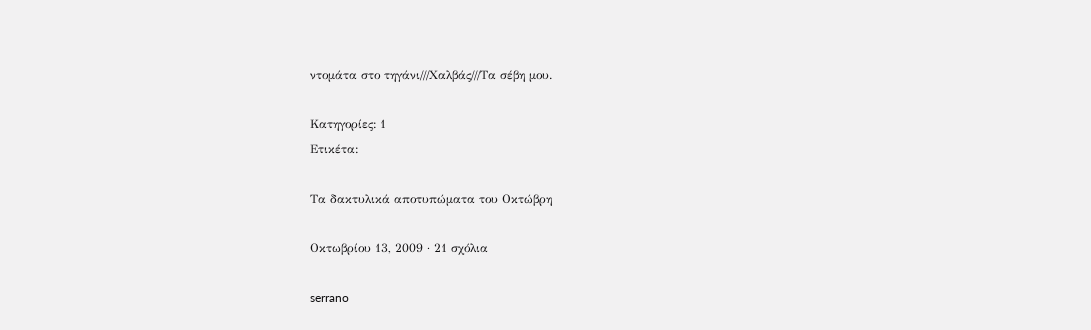ντομάτα στο τηγάνι///Χαλβάς///Τα σέβη μου.

Κατηγορίες: 1
Ετικέτα:

Τα δακτυλικά αποτυπώματα του Οκτώβρη

Οκτωβρίου 13, 2009 · 21 σχόλια

serrano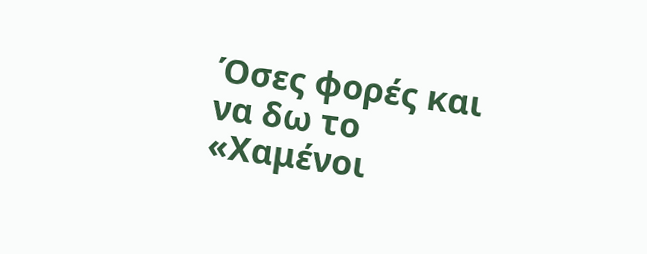Όσες φορές και να δω το «Χαμένοι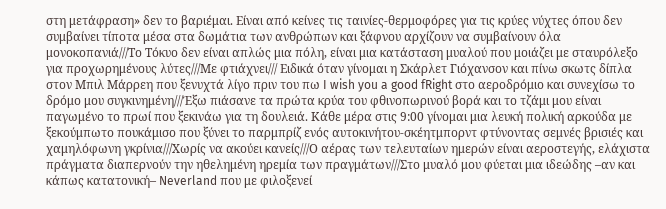στη μετάφραση» δεν το βαριέμαι. Είναι από κείνες τις ταινίες-θερμοφόρες για τις κρύες νύχτες όπου δεν συμβαίνει τίποτα μέσα στα δωμάτια των ανθρώπων και ξάφνου αρχίζουν να συμβαίνουν όλα μονοκοπανιά///Το Τόκυο δεν είναι απλώς μια πόλη, είναι μια κατάσταση μυαλού που μοιάζει με σταυρόλεξο για προχωρημένους λύτες///Με φτιάχνει/// Ειδικά όταν γίνομαι η Σκάρλετ Γιόχανσον και πίνω σκωτς δίπλα στον Μπιλ Μάρρεη που ξενυχτά λίγο πριν του πω I wish you a good fRight στο αεροδρόμιο και συνεχίσω το δρόμο μου συγκινημένη///Έξω πιάσανε τα πρώτα κρύα του φθινοπωρινού βορά και το τζάμι μου είναι παγωμένο το πρωί που ξεκινάω για τη δουλειά. Κάθε μέρα στις 9:00 γίνομαι μια λευκή πολική αρκούδα με ξεκούμπωτο πουκάμισο που ξύνει το παρμπρίζ ενός αυτοκινήτου-σκέητμπορντ φτύνοντας σεμνές βρισιές και χαμηλόφωνη γκρίνια///Χωρίς να ακούει κανείς///Ο αέρας των τελευταίων ημερών είναι αεροστεγής, ελάχιστα πράγματα διαπερνούν την ηθελημένη ηρεμία των πραγμάτων///Στο μυαλό μου φύεται μια ιδεώδης –αν και κάπως κατατονική– Neverland που με φιλοξενεί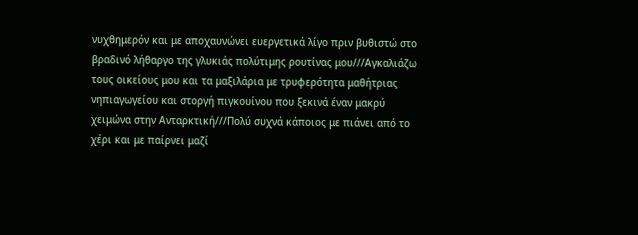νυχθημερόν και με αποχαυνώνει ευεργετικά λίγο πριν βυθιστώ στο βραδινό λήθαργο της γλυκιάς πολύτιμης ρουτίνας μου///Αγκαλιάζω τους οικείους μου και τα μαξιλάρια με τρυφερότητα μαθήτριας νηπιαγωγείου και στοργή πιγκουίνου που ξεκινά έναν μακρύ χειμώνα στην Ανταρκτική///Πολύ συχνά κάποιος με πιάνει από το χέρι και με παίρνει μαζί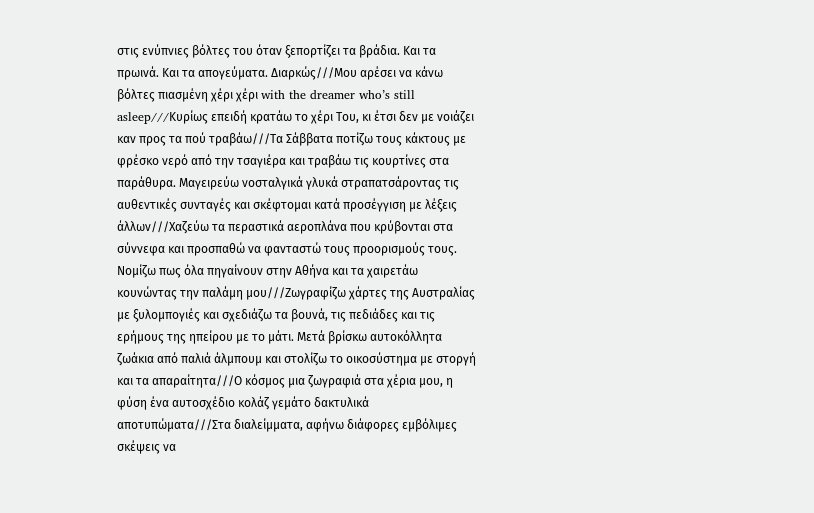στις ενύπνιες βόλτες του όταν ξεπορτίζει τα βράδια. Και τα πρωινά. Και τα απογεύματα. Διαρκώς///Μου αρέσει να κάνω βόλτες πιασμένη χέρι χέρι with the dreamer who’s still asleep///Κυρίως επειδή κρατάω το χέρι Του, κι έτσι δεν με νοιάζει καν προς τα πού τραβάω///Τα Σάββατα ποτίζω τους κάκτους με φρέσκο νερό από την τσαγιέρα και τραβάω τις κουρτίνες στα παράθυρα. Μαγειρεύω νοσταλγικά γλυκά στραπατσάροντας τις αυθεντικές συνταγές και σκέφτομαι κατά προσέγγιση με λέξεις άλλων///Χαζεύω τα περαστικά αεροπλάνα που κρύβονται στα σύννεφα και προσπαθώ να φανταστώ τους προορισμούς τους. Νομίζω πως όλα πηγαίνουν στην Αθήνα και τα χαιρετάω κουνώντας την παλάμη μου///Ζωγραφίζω χάρτες της Αυστραλίας με ξυλομπογιές και σχεδιάζω τα βουνά, τις πεδιάδες και τις ερήμους της ηπείρου με το μάτι. Μετά βρίσκω αυτοκόλλητα ζωάκια από παλιά άλμπουμ και στολίζω το οικοσύστημα με στοργή και τα απαραίτητα///Ο κόσμος μια ζωγραφιά στα χέρια μου, η φύση ένα αυτοσχέδιο κολάζ γεμάτο δακτυλικά αποτυπώματα///Στα διαλείμματα, αφήνω διάφορες εμβόλιμες σκέψεις να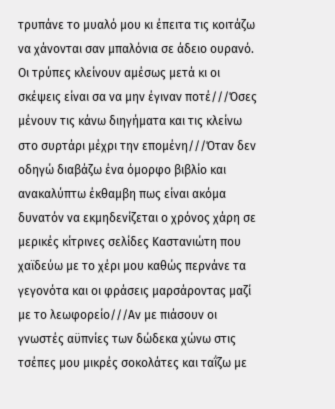τρυπάνε το μυαλό μου κι έπειτα τις κοιτάζω να χάνονται σαν μπαλόνια σε άδειο ουρανό. Οι τρύπες κλείνουν αμέσως μετά κι οι σκέψεις είναι σα να μην έγιναν ποτέ///Όσες μένουν τις κάνω διηγήματα και τις κλείνω στο συρτάρι μέχρι την επομένη///Όταν δεν οδηγώ διαβάζω ένα όμορφο βιβλίο και ανακαλύπτω έκθαμβη πως είναι ακόμα δυνατόν να εκμηδενίζεται ο χρόνος χάρη σε μερικές κίτρινες σελίδες Καστανιώτη που χαϊδεύω με το χέρι μου καθώς περνάνε τα γεγονότα και οι φράσεις μαρσάροντας μαζί με το λεωφορείο///Αν με πιάσουν οι γνωστές αϋπνίες των δώδεκα χώνω στις τσέπες μου μικρές σοκολάτες και ταΐζω με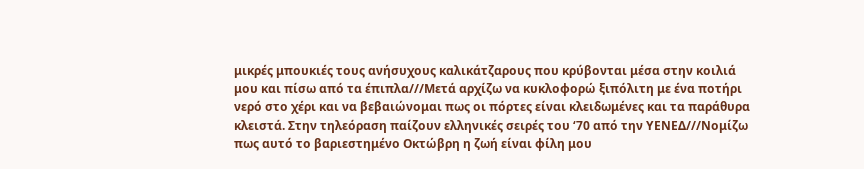μικρές μπουκιές τους ανήσυχους καλικάτζαρους που κρύβονται μέσα στην κοιλιά μου και πίσω από τα έπιπλα///Μετά αρχίζω να κυκλοφορώ ξιπόλιτη με ένα ποτήρι νερό στο χέρι και να βεβαιώνομαι πως οι πόρτες είναι κλειδωμένες και τα παράθυρα κλειστά. Στην τηλεόραση παίζουν ελληνικές σειρές του ‘70 από την ΥΕΝΕΔ///Νομίζω πως αυτό το βαριεστημένο Οκτώβρη η ζωή είναι φίλη μου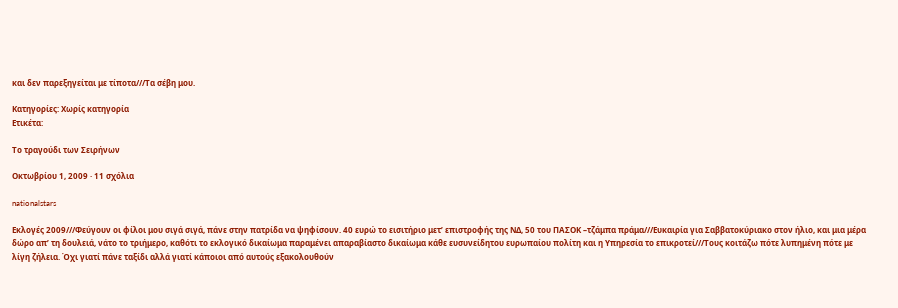και δεν παρεξηγείται με τίποτα///Τα σέβη μου.

Κατηγορίες: Χωρίς κατηγορία
Ετικέτα:

Το τραγούδι των Σειρήνων

Οκτωβρίου 1, 2009 · 11 σχόλια

nationalstars

Εκλογές 2009///Φεύγουν οι φίλοι μου σιγά σιγά, πάνε στην πατρίδα να ψηφίσουν. 40 ευρώ το εισιτήριο μετ’ επιστροφής της ΝΔ, 50 του ΠΑΣΟΚ –τζάμπα πράμα///Ευκαιρία για Σαββατοκύριακο στον ήλιο, και μια μέρα δώρο απ’ τη δουλειά, νάτο το τριήμερο, καθότι το εκλογικό δικαίωμα παραμένει απαραβίαστο δικαίωμα κάθε ευσυνείδητου ευρωπαίου πολίτη και η Υπηρεσία το επικροτεί///Τους κοιτάζω πότε λυπημένη πότε με λίγη ζήλεια. Όχι γιατί πάνε ταξίδι αλλά γιατί κάποιοι από αυτούς εξακολουθούν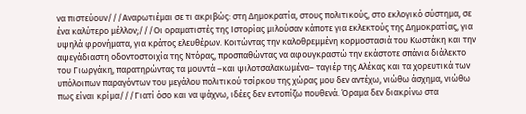να πιστεύουν///Αναρωτιέμαι σε τι ακριβώς: στη Δημοκρατία, στους πολιτικούς, στο εκλογικό σύστημα, σε ένα καλύτερο μέλλον;///Οι οραματιστές της Ιστορίας μιλούσαν κάποτε για εκλεκτούς της Δημοκρατίας, για υψηλά φρονήματα, για κράτος ελευθέρων. Κοιτώντας την καλοθρεμμένη κορμοστασιά του Κωστάκη και την αψεγάδιαστη οδοντοστοιχία της Ντόρας, προσπαθώντας να αφουγκραστώ την εκάστοτε σπάνια διάλεκτο του Γιωργάκη, παρατηρώντας τα μουντά –και ψιλοτσαλακωμένα– ταγιέρ της Αλέκας και τα χορευτικά των υπόλοιπων παραγόντων του μεγάλου πολιτικού τσίρκου της χώρας μου δεν αντέχω, νιώθω άσχημα, νιώθω πως είναι κρίμα///Γιατί όσο και να ψάχνω, ιδέες δεν εντοπίζω πουθενά. Όραμα δεν διακρίνω στα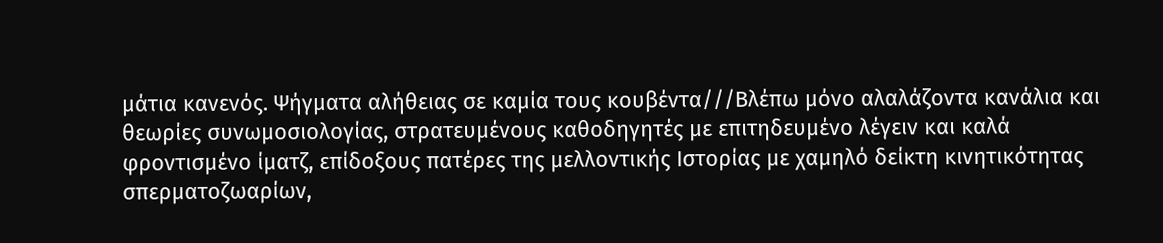μάτια κανενός. Ψήγματα αλήθειας σε καμία τους κουβέντα///Βλέπω μόνο αλαλάζοντα κανάλια και θεωρίες συνωμοσιολογίας, στρατευμένους καθοδηγητές με επιτηδευμένο λέγειν και καλά φροντισμένο ίματζ, επίδοξους πατέρες της μελλοντικής Ιστορίας με χαμηλό δείκτη κινητικότητας σπερματοζωαρίων,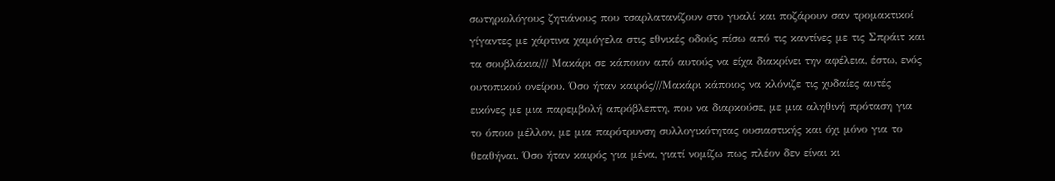σωτηριολόγους ζητιάνους που τσαρλατανίζουν στο γυαλί και ποζάρουν σαν τρομακτικοί γίγαντες με χάρτινα χαμόγελα στις εθνικές οδούς πίσω από τις καντίνες με τις Σπράιτ και τα σουβλάκια/// Μακάρι σε κάποιον από αυτούς να είχα διακρίνει την αφέλεια, έστω, ενός ουτοπικού ονείρου. Όσο ήταν καιρός///Μακάρι κάποιος να κλόνιζε τις χυδαίες αυτές εικόνες με μια παρεμβολή απρόβλεπτη, που να διαρκούσε, με μια αληθινή πρόταση για το όποιο μέλλον, με μια παρότρυνση συλλογικότητας ουσιαστικής και όχι μόνο για το θεαθήναι. Όσο ήταν καιρός για μένα, γιατί νομίζω πως πλέον δεν είναι κι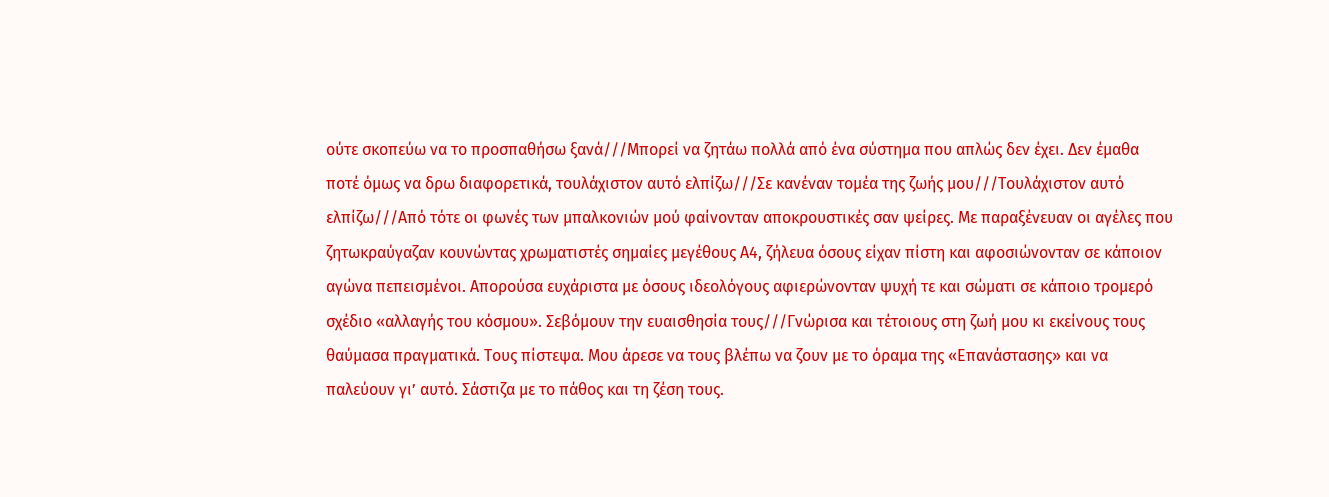ούτε σκοπεύω να το προσπαθήσω ξανά///Μπορεί να ζητάω πολλά από ένα σύστημα που απλώς δεν έχει. Δεν έμαθα ποτέ όμως να δρω διαφορετικά, τουλάχιστον αυτό ελπίζω///Σε κανέναν τομέα της ζωής μου///Τουλάχιστον αυτό ελπίζω///Από τότε οι φωνές των μπαλκονιών μού φαίνονταν αποκρουστικές σαν ψείρες. Με παραξένευαν οι αγέλες που ζητωκραύγαζαν κουνώντας χρωματιστές σημαίες μεγέθους Α4, ζήλευα όσους είχαν πίστη και αφοσιώνονταν σε κάποιον αγώνα πεπεισμένοι. Απορούσα ευχάριστα με όσους ιδεολόγους αφιερώνονταν ψυχή τε και σώματι σε κάποιο τρομερό σχέδιο «αλλαγής του κόσμου». Σεβόμουν την ευαισθησία τους///Γνώρισα και τέτοιους στη ζωή μου κι εκείνους τους θαύμασα πραγματικά. Τους πίστεψα. Μου άρεσε να τους βλέπω να ζουν με το όραμα της «Επανάστασης» και να παλεύουν γι’ αυτό. Σάστιζα με το πάθος και τη ζέση τους.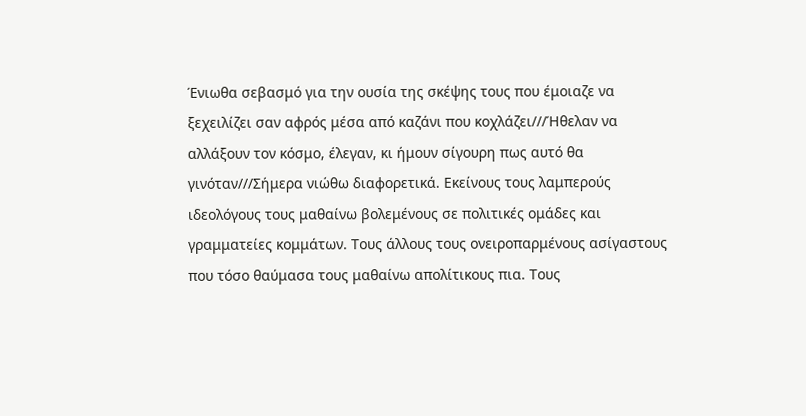Ένιωθα σεβασμό για την ουσία της σκέψης τους που έμοιαζε να ξεχειλίζει σαν αφρός μέσα από καζάνι που κοχλάζει///Ήθελαν να αλλάξουν τον κόσμο, έλεγαν, κι ήμουν σίγουρη πως αυτό θα γινόταν///Σήμερα νιώθω διαφορετικά. Εκείνους τους λαμπερούς ιδεολόγους τους μαθαίνω βολεμένους σε πολιτικές ομάδες και γραμματείες κομμάτων. Τους άλλους τους ονειροπαρμένους ασίγαστους που τόσο θαύμασα τους μαθαίνω απολίτικους πια. Τους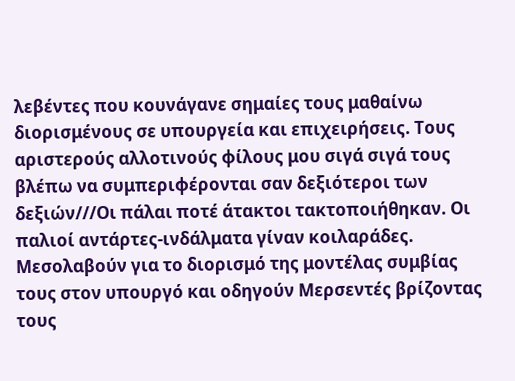λεβέντες που κουνάγανε σημαίες τους μαθαίνω διορισμένους σε υπουργεία και επιχειρήσεις. Τους αριστερούς αλλοτινούς φίλους μου σιγά σιγά τους βλέπω να συμπεριφέρονται σαν δεξιότεροι των δεξιών///Οι πάλαι ποτέ άτακτοι τακτοποιήθηκαν. Οι παλιοί αντάρτες-ινδάλματα γίναν κοιλαράδες. Μεσολαβούν για το διορισμό της μοντέλας συμβίας τους στον υπουργό και οδηγούν Μερσεντές βρίζοντας τους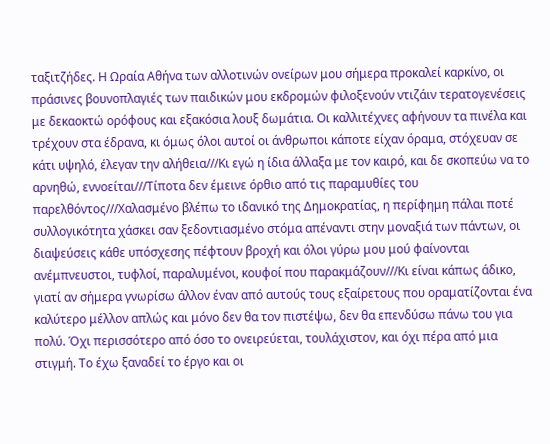ταξιτζήδες. Η Ωραία Αθήνα των αλλοτινών ονείρων μου σήμερα προκαλεί καρκίνο, οι πράσινες βουνοπλαγιές των παιδικών μου εκδρομών φιλοξενούν ντιζάιν τερατογενέσεις με δεκαοκτώ ορόφους και εξακόσια λουξ δωμάτια. Οι καλλιτέχνες αφήνουν τα πινέλα και τρέχουν στα έδρανα, κι όμως όλοι αυτοί οι άνθρωποι κάποτε είχαν όραμα, στόχευαν σε κάτι υψηλό, έλεγαν την αλήθεια///Κι εγώ η ίδια άλλαξα με τον καιρό, και δε σκοπεύω να το αρνηθώ, εννοείται///Τίποτα δεν έμεινε όρθιο από τις παραμυθίες του παρελθόντος///Χαλασμένο βλέπω το ιδανικό της Δημοκρατίας, η περίφημη πάλαι ποτέ συλλογικότητα χάσκει σαν ξεδοντιασμένο στόμα απέναντι στην μοναξιά των πάντων, οι διαψεύσεις κάθε υπόσχεσης πέφτουν βροχή και όλοι γύρω μου μού φαίνονται ανέμπνευστοι, τυφλοί, παραλυμένοι, κουφοί που παρακμάζουν///Κι είναι κάπως άδικο, γιατί αν σήμερα γνωρίσω άλλον έναν από αυτούς τους εξαίρετους που οραματίζονται ένα καλύτερο μέλλον απλώς και μόνο δεν θα τον πιστέψω, δεν θα επενδύσω πάνω του για πολύ. Όχι περισσότερο από όσο το ονειρεύεται, τουλάχιστον, και όχι πέρα από μια στιγμή. Το έχω ξαναδεί το έργο και οι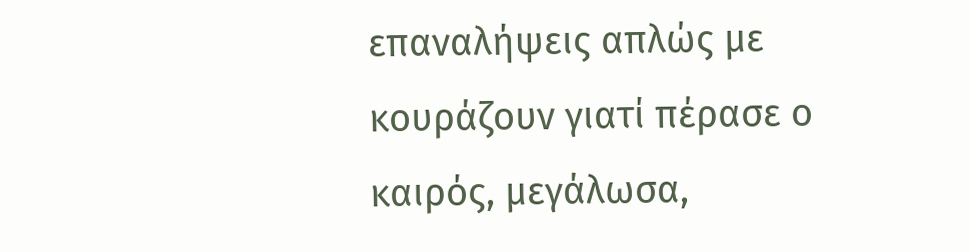επαναλήψεις απλώς με κουράζουν γιατί πέρασε ο καιρός, μεγάλωσα,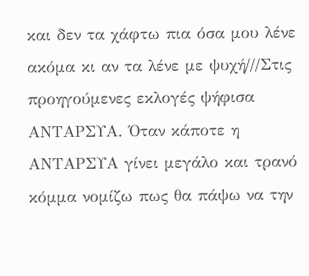και δεν τα χάφτω πια όσα μου λένε ακόμα κι αν τα λένε με ψυχή///Στις προηγούμενες εκλογές ψήφισα ΑΝΤΑΡΣΥΑ. Όταν κάποτε η ΑΝΤΑΡΣΥΑ γίνει μεγάλο και τρανό κόμμα νομίζω πως θα πάψω να την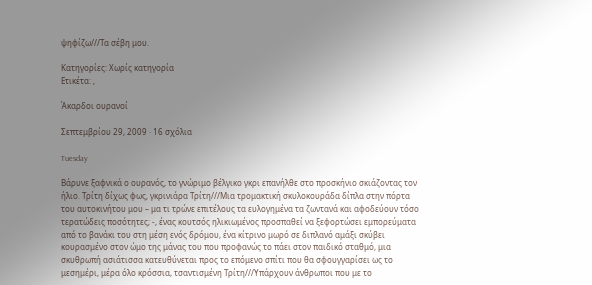ψηφίζω///Τα σέβη μου.

Κατηγορίες: Χωρίς κατηγορία
Ετικέτα: ,

Άκαρδοι ουρανοί

Σεπτεμβρίου 29, 2009 · 16 σχόλια

Tuesday

Βάρυνε ξαφνικά ο ουρανός, το γνώριμο βέλγικο γκρι επανήλθε στο προσκήνιο σκιάζοντας τον ήλιο. Τρίτη δίχως φως, γκρινιάρα Τρίτη///Μια τρομακτική σκυλοκουράδα δίπλα στην πόρτα του αυτοκινήτου μου – μα τι τρώνε επιτέλους τα ευλογημένα τα ζωντανά και αφοδεύουν τόσο τερατώδεις ποσότητες; -, ένας κουτσός ηλικιωμένος προσπαθεί να ξεφορτώσει εμπορεύματα από το βανάκι του στη μέση ενός δρόμου, ένα κίτρινο μωρό σε διπλανό αμάξι σκύβει κουρασμένο στον ώμο της μάνας του που προφανώς το πάει στον παιδικό σταθμό, μια σκυθρωπή ασιάτισσα κατευθύνεται προς το επόμενο σπίτι που θα σφουγγαρίσει ως το μεσημέρι, μέρα όλο κρόσσια, τσαντισμένη Τρίτη///Υπάρχουν άνθρωποι που με το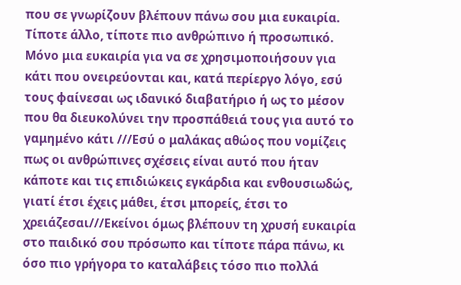που σε γνωρίζουν βλέπουν πάνω σου μια ευκαιρία. Τίποτε άλλο, τίποτε πιο ανθρώπινο ή προσωπικό. Μόνο μια ευκαιρία για να σε χρησιμοποιήσουν για κάτι που ονειρεύονται και, κατά περίεργο λόγο, εσύ τους φαίνεσαι ως ιδανικό διαβατήριο ή ως το μέσον που θα διευκολύνει την προσπάθειά τους για αυτό το γαμημένο κάτι ///Εσύ ο μαλάκας αθώος που νομίζεις πως οι ανθρώπινες σχέσεις είναι αυτό που ήταν κάποτε και τις επιδιώκεις εγκάρδια και ενθουσιωδώς, γιατί έτσι έχεις μάθει, έτσι μπορείς, έτσι το χρειάζεσαι///Εκείνοι όμως βλέπουν τη χρυσή ευκαιρία στο παιδικό σου πρόσωπο και τίποτε πάρα πάνω, κι όσο πιο γρήγορα το καταλάβεις τόσο πιο πολλά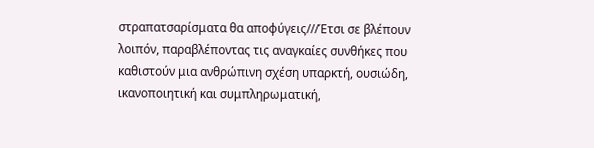στραπατσαρίσματα θα αποφύγεις///Έτσι σε βλέπουν λοιπόν, παραβλέποντας τις αναγκαίες συνθήκες που καθιστούν μια ανθρώπινη σχέση υπαρκτή, ουσιώδη, ικανοποιητική και συμπληρωματική,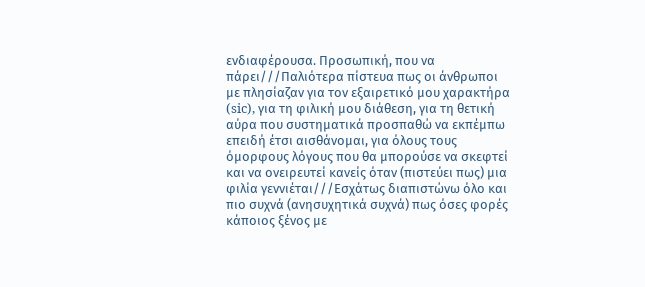ενδιαφέρουσα. Προσωπική, που να πάρει///Παλιότερα πίστευα πως οι άνθρωποι με πλησίαζαν για τον εξαιρετικό μου χαρακτήρα (sic), για τη φιλική μου διάθεση, για τη θετική αύρα που συστηματικά προσπαθώ να εκπέμπω επειδή έτσι αισθάνομαι, για όλους τους όμορφους λόγους που θα μπορούσε να σκεφτεί και να ονειρευτεί κανείς όταν (πιστεύει πως) μια φιλία γεννιέται///Εσχάτως διαπιστώνω όλο και πιο συχνά (ανησυχητικά συχνά) πως όσες φορές κάποιος ξένος με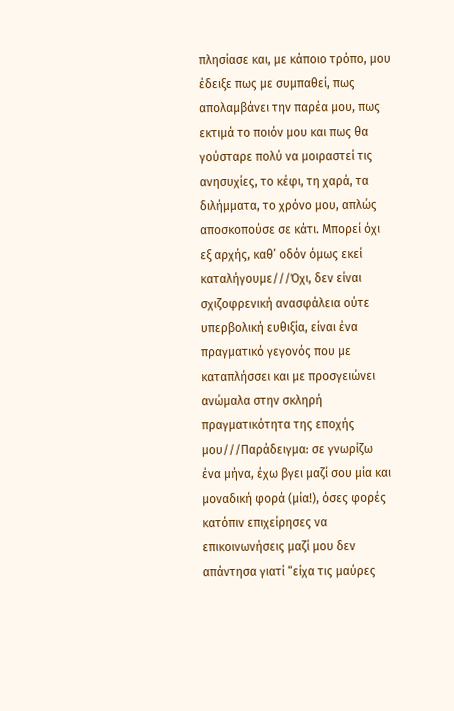πλησίασε και, με κάποιο τρόπο, μου έδειξε πως με συμπαθεί, πως απολαμβάνει την παρέα μου, πως εκτιμά το ποιόν μου και πως θα γούσταρε πολύ να μοιραστεί τις ανησυχίες, το κέφι, τη χαρά, τα διλήμματα, το χρόνο μου, απλώς αποσκοπούσε σε κάτι. Μπορεί όχι εξ αρχής, καθ’ οδόν όμως εκεί καταλήγουμε///Όχι, δεν είναι σχιζοφρενική ανασφάλεια ούτε υπερβολική ευθιξία, είναι ένα πραγματικό γεγονός που με καταπλήσσει και με προσγειώνει ανώμαλα στην σκληρή πραγματικότητα της εποχής μου///Παράδειγμα: σε γνωρίζω ένα μήνα, έχω βγει μαζί σου μία και μοναδική φορά (μία!), όσες φορές κατόπιν επιχείρησες να επικοινωνήσεις μαζί μου δεν απάντησα γιατί “είχα τις μαύρες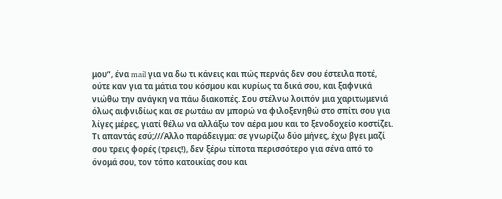μου”, ένα mail για να δω τι κάνεις και πώς περνάς δεν σου έστειλα ποτέ, ούτε καν για τα μάτια του κόσμου και κυρίως τα δικά σου, και ξαφνικά νιώθω την ανάγκη να πάω διακοπές. Σου στέλνω λοιπόν μια χαριτωμενιά όλως αιφνιδίως και σε ρωτάω αν μπορώ να φιλοξενηθώ στο σπίτι σου για λίγες μέρες, γιατί θέλω να αλλάξω τον αέρα μου και το ξενοδοχείο κοστίζει. Τι απαντάς εσύ;///Άλλο παράδειγμα: σε γνωρίζω δύο μήνες, έχω βγει μαζί σου τρεις φορές (τρεις!), δεν ξέρω τίποτα περισσότερο για σένα από το όνομά σου, τον τόπο κατοικίας σου και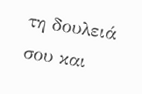τη δουλειά σου και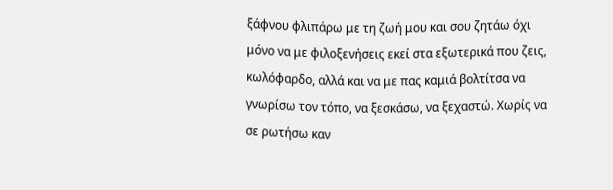ξάφνου φλιπάρω με τη ζωή μου και σου ζητάω όχι μόνο να με φιλοξενήσεις εκεί στα εξωτερικά που ζεις, κωλόφαρδο, αλλά και να με πας καμιά βολτίτσα να γνωρίσω τον τόπο, να ξεσκάσω, να ξεχαστώ. Χωρίς να σε ρωτήσω καν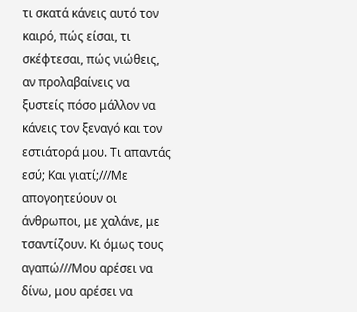τι σκατά κάνεις αυτό τον καιρό, πώς είσαι, τι σκέφτεσαι, πώς νιώθεις, αν προλαβαίνεις να ξυστείς πόσο μάλλον να κάνεις τον ξεναγό και τον εστιάτορά μου. Τι απαντάς εσύ; Και γιατί;///Με απογοητεύουν οι άνθρωποι, με χαλάνε, με τσαντίζουν. Κι όμως τους αγαπώ///Μου αρέσει να δίνω, μου αρέσει να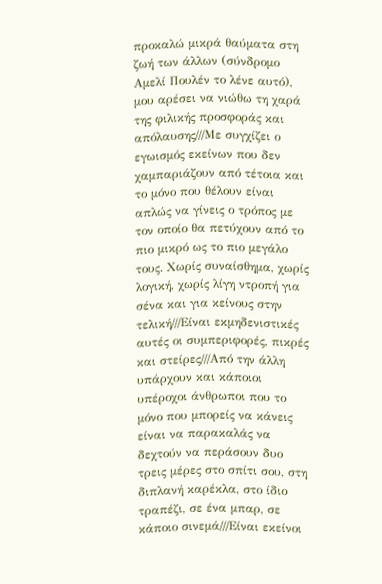προκαλώ μικρά θαύματα στη ζωή των άλλων (σύνδρομο Αμελί Πουλέν το λένε αυτό), μου αρέσει να νιώθω τη χαρά της φιλικής προσφοράς και απόλαυσης///Με συγχίζει ο εγωισμός εκείνων που δεν χαμπαριάζουν από τέτοια και το μόνο που θέλουν είναι απλώς να γίνεις ο τρόπος με τον οποίο θα πετύχουν από το πιο μικρό ως το πιο μεγάλο τους. Χωρίς συναίσθημα, χωρίς λογική, χωρίς λίγη ντροπή για σένα και για κείνους στην τελική///Είναι εκμηδενιστικές αυτές οι συμπεριφορές, πικρές και στείρες///Από την άλλη υπάρχουν και κάποιοι υπέροχοι άνθρωποι που το μόνο που μπορείς να κάνεις είναι να παρακαλάς να δεχτούν να περάσουν δυο τρεις μέρες στο σπίτι σου, στη διπλανή καρέκλα, στο ίδιο τραπέζι, σε ένα μπαρ, σε κάποιο σινεμά///Είναι εκείνοι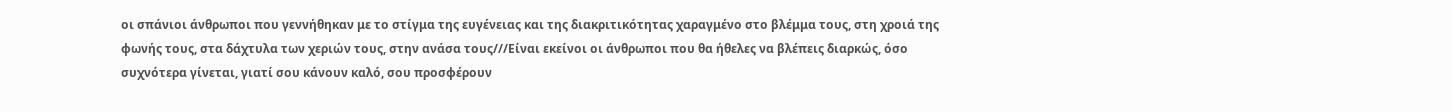οι σπάνιοι άνθρωποι που γεννήθηκαν με το στίγμα της ευγένειας και της διακριτικότητας χαραγμένο στο βλέμμα τους, στη χροιά της φωνής τους, στα δάχτυλα των χεριών τους, στην ανάσα τους///Είναι εκείνοι οι άνθρωποι που θα ήθελες να βλέπεις διαρκώς, όσο συχνότερα γίνεται, γιατί σου κάνουν καλό, σου προσφέρουν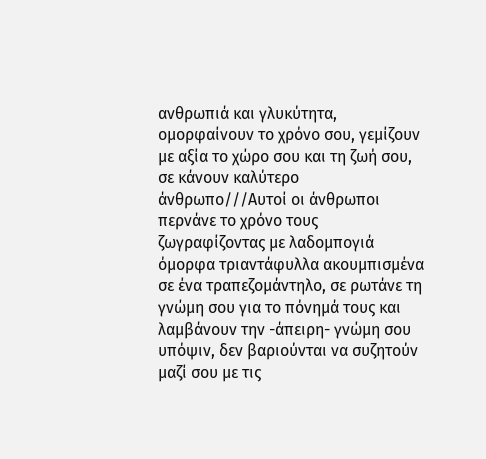ανθρωπιά και γλυκύτητα, ομορφαίνουν το χρόνο σου, γεμίζουν με αξία το χώρο σου και τη ζωή σου, σε κάνουν καλύτερο άνθρωπο///Αυτοί οι άνθρωποι περνάνε το χρόνο τους ζωγραφίζοντας με λαδομπογιά όμορφα τριαντάφυλλα ακουμπισμένα σε ένα τραπεζομάντηλο, σε ρωτάνε τη γνώμη σου για το πόνημά τους και λαμβάνουν την -άπειρη- γνώμη σου υπόψιν, δεν βαριούνται να συζητούν μαζί σου με τις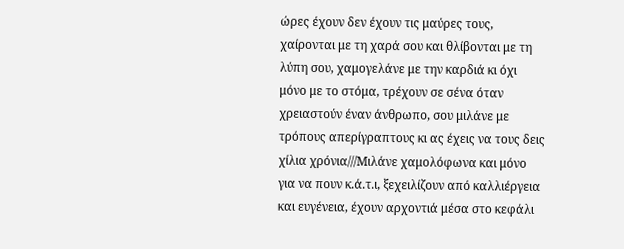ώρες έχουν δεν έχουν τις μαύρες τους, χαίρονται με τη χαρά σου και θλίβονται με τη λύπη σου, χαμογελάνε με την καρδιά κι όχι μόνο με το στόμα, τρέχουν σε σένα όταν χρειαστούν έναν άνθρωπο, σου μιλάνε με τρόπους απερίγραπτους κι ας έχεις να τους δεις χίλια χρόνια///Μιλάνε χαμολόφωνα και μόνο για να πουν κ.ά.τ.ι, ξεχειλίζουν από καλλιέργεια και ευγένεια, έχουν αρχοντιά μέσα στο κεφάλι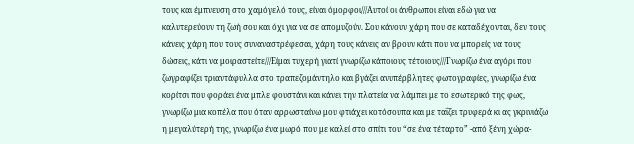τους και έμπνευση στο χαμόγελό τους, είναι όμορφοι///Αυτοί οι άνθρωποι είναι εδώ για να καλυτερεύουν τη ζωή σου και όχι για να σε απομυζούν. Σου κάνουν χάρη που σε καταδέχονται, δεν τους κάνεις χάρη που τους συναναστρέφεσαι, χάρη τους κάνεις αν βρουν κάτι που να μπορείς να τους δώσεις, κάτι να μοιραστείτε///Είμαι τυχερή γιατί γνωρίζω κάποιους τέτοιους///Γνωρίζω ένα αγόρι που ζωγραφίζει τριαντάφυλλα στο τραπεζομάντηλο και βγάζει ανυπέρβλητες φωτογραφίες, γνωρίζω ένα κορίτσι που φοράει ένα μπλε φουστάνι και κάνει την πλατεία να λάμπει με το εσωτερικό της φως, γνωρίζω μια κοπέλα που όταν αρρωσταίνω μου φτιάχει κοτόσουπα και με ταΐζει τρυφερά κι ας γκρινιάζω η μεγαλύτερή της, γνωρίζω ένα μωρό που με καλεί στο σπίτι του “σε ένα τέταρτο” -από ξένη χώρα-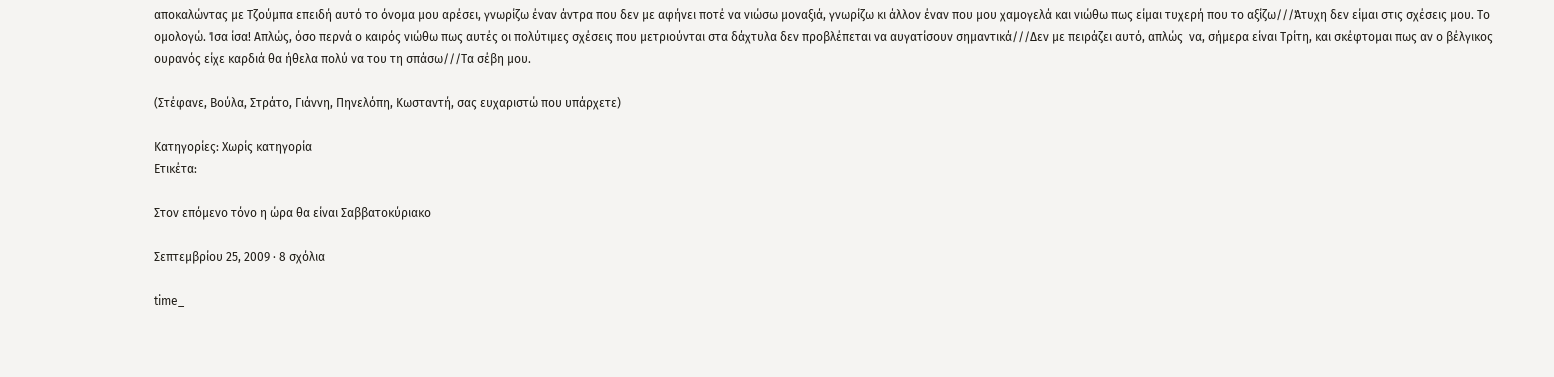αποκαλώντας με Τζούμπα επειδή αυτό το όνομα μου αρέσει, γνωρίζω έναν άντρα που δεν με αφήνει ποτέ να νιώσω μοναξιά, γνωρίζω κι άλλον έναν που μου χαμογελά και νιώθω πως είμαι τυχερή που το αξίζω///Άτυχη δεν είμαι στις σχέσεις μου. Το ομολογώ. Ίσα ίσα! Απλώς, όσο περνά ο καιρός νιώθω πως αυτές οι πολύτιμες σχέσεις που μετριούνται στα δάχτυλα δεν προβλέπεται να αυγατίσουν σημαντικά///Δεν με πειράζει αυτό, απλώς  να, σήμερα είναι Τρίτη, και σκέφτομαι πως αν ο βέλγικος ουρανός είχε καρδιά θα ήθελα πολύ να του τη σπάσω///Τα σέβη μου.

(Στέφανε, Βούλα, Στράτο, Γιάννη, Πηνελόπη, Κωσταντή, σας ευχαριστώ που υπάρχετε)

Κατηγορίες: Χωρίς κατηγορία
Ετικέτα:

Στον επόμενο τόνο η ώρα θα είναι Σαββατοκύριακο

Σεπτεμβρίου 25, 2009 · 8 σχόλια

time_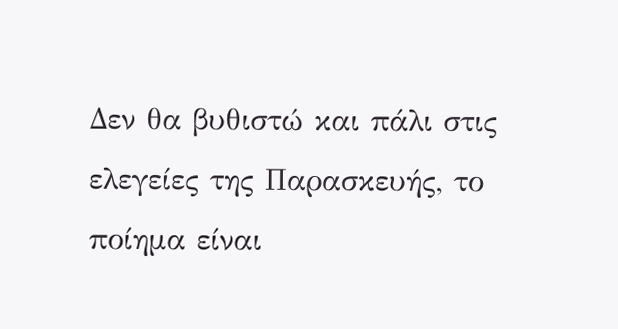Δεν θα βυθιστώ και πάλι στις ελεγείες της Παρασκευής, το ποίημα είναι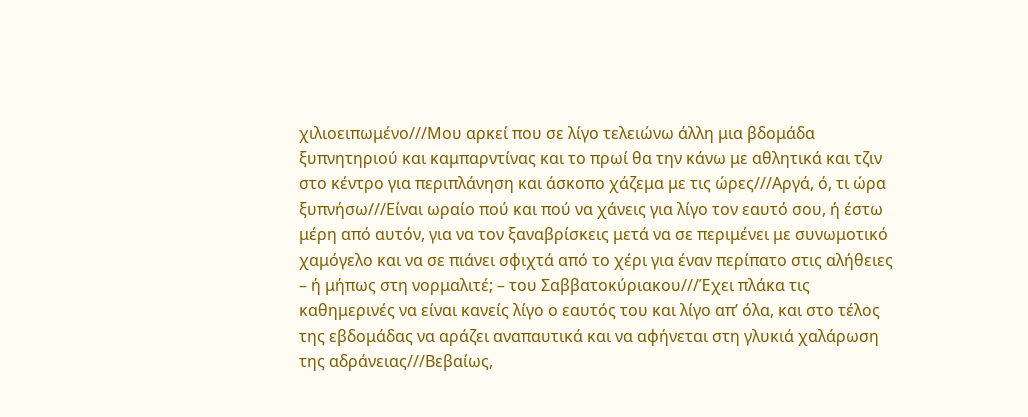χιλιοειπωμένο///Μου αρκεί που σε λίγο τελειώνω άλλη μια βδομάδα ξυπνητηριού και καμπαρντίνας και το πρωί θα την κάνω με αθλητικά και τζιν στο κέντρο για περιπλάνηση και άσκοπο χάζεμα με τις ώρες///Αργά, ό, τι ώρα ξυπνήσω///Είναι ωραίο πού και πού να χάνεις για λίγο τον εαυτό σου, ή έστω μέρη από αυτόν, για να τον ξαναβρίσκεις μετά να σε περιμένει με συνωμοτικό χαμόγελο και να σε πιάνει σφιχτά από το χέρι για έναν περίπατο στις αλήθειες – ή μήπως στη νορμαλιτέ; – του Σαββατοκύριακου///Έχει πλάκα τις καθημερινές να είναι κανείς λίγο ο εαυτός του και λίγο απ’ όλα, και στο τέλος της εβδομάδας να αράζει αναπαυτικά και να αφήνεται στη γλυκιά χαλάρωση της αδράνειας///Βεβαίως,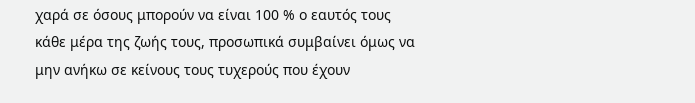χαρά σε όσους μπορούν να είναι 100 % ο εαυτός τους κάθε μέρα της ζωής τους, προσωπικά συμβαίνει όμως να μην ανήκω σε κείνους τους τυχερούς που έχουν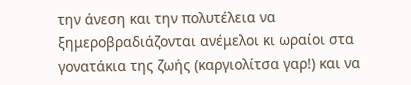την άνεση και την πολυτέλεια να ξημεροβραδιάζονται ανέμελοι κι ωραίοι στα γονατάκια της ζωής (καργιολίτσα γαρ!) και να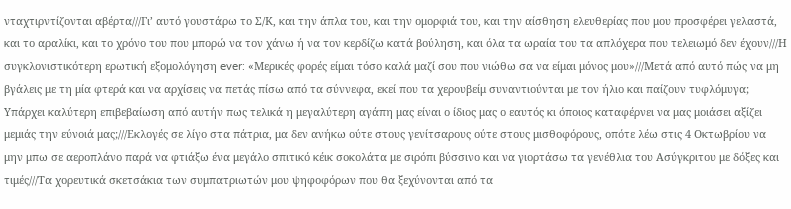νταχτιρντίζονται αβέρτα///Γι’ αυτό γουστάρω το Σ/Κ, και την άπλα του, και την ομορφιά του, και την αίσθηση ελευθερίας που μου προσφέρει γελαστά, και το αραλίκι, και το χρόνο του που μπορώ να τον χάνω ή να τον κερδίζω κατά βούληση, και όλα τα ωραία του τα απλόχερα που τελειωμό δεν έχουν///Η συγκλονιστικότερη ερωτική εξομολόγηση ever: «Μερικές φορές είμαι τόσο καλά μαζί σου που νιώθω σα να είμαι μόνος μου»///Μετά από αυτό πώς να μη βγάλεις με τη μία φτερά και να αρχίσεις να πετάς πίσω από τα σύννεφα, εκεί που τα χερουβείμ συναντιούνται με τον ήλιο και παίζουν τυφλόμυγα; Υπάρχει καλύτερη επιβεβαίωση από αυτήν πως τελικά η μεγαλύτερη αγάπη μας είναι ο ίδιος μας ο εαυτός κι όποιος καταφέρνει να μας μοιάσει αξίζει μεμιάς την εύνοιά μας;///Εκλογές σε λίγο στα πάτρια, μα δεν ανήκω ούτε στους γενίτσαρους ούτε στους μισθοφόρους, οπότε λέω στις 4 Οκτωβρίου να μην μπω σε αεροπλάνο παρά να φτιάξω ένα μεγάλο σπιτικό κέικ σοκολάτα με σιρόπι βύσσινο και να γιορτάσω τα γενέθλια του Ασύγκριτου με δόξες και τιμές///Τα χορευτικά σκετσάκια των συμπατριωτών μου ψηφοφόρων που θα ξεχύνονται από τα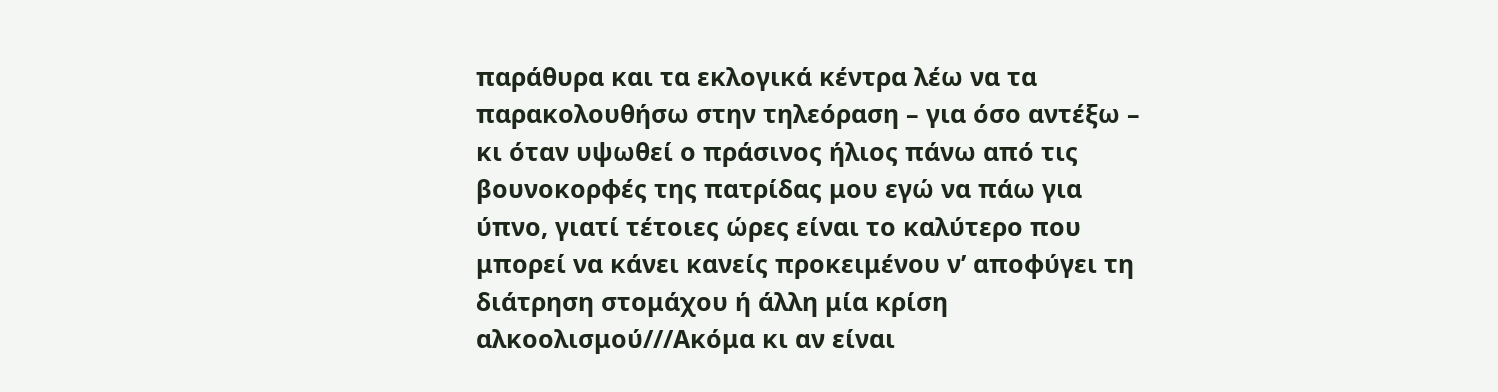παράθυρα και τα εκλογικά κέντρα λέω να τα παρακολουθήσω στην τηλεόραση – για όσο αντέξω – κι όταν υψωθεί ο πράσινος ήλιος πάνω από τις βουνοκορφές της πατρίδας μου εγώ να πάω για ύπνο, γιατί τέτοιες ώρες είναι το καλύτερο που μπορεί να κάνει κανείς προκειμένου ν’ αποφύγει τη διάτρηση στομάχου ή άλλη μία κρίση αλκοολισμού///Ακόμα κι αν είναι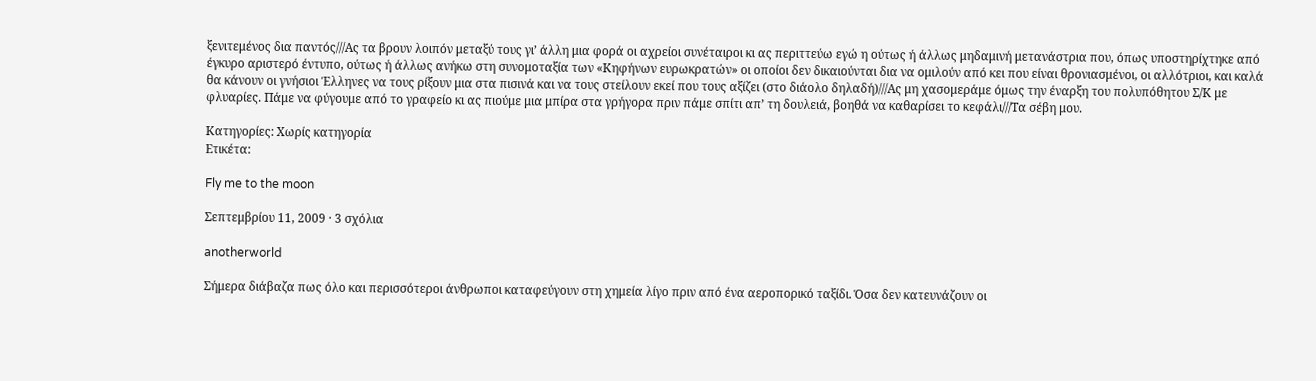ξενιτεμένος δια παντός///Ας τα βρουν λοιπόν μεταξύ τους γι’ άλλη μια φορά οι αχρείοι συνέταιροι κι ας περιττεύω εγώ η ούτως ή άλλως μηδαμινή μετανάστρια που, όπως υποστηρίχτηκε από έγκυρο αριστερό έντυπο, ούτως ή άλλως ανήκω στη συνομοταξία των «Κηφήνων ευρωκρατών» οι οποίοι δεν δικαιούνται δια να ομιλούν από κει που είναι θρονιασμένοι, οι αλλότριοι, και καλά θα κάνουν οι γνήσιοι Έλληνες να τους ρίξουν μια στα πισινά και να τους στείλουν εκεί που τους αξίζει (στο διάολο δηλαδή)///Ας μη χασομεράμε όμως την έναρξη του πολυπόθητου Σ/Κ με φλυαρίες. Πάμε να φύγουμε από το γραφείο κι ας πιούμε μια μπίρα στα γρήγορα πριν πάμε σπίτι απ’ τη δουλειά, βοηθά να καθαρίσει το κεφάλι///Τα σέβη μου.

Κατηγορίες: Χωρίς κατηγορία
Ετικέτα:

Fly me to the moon

Σεπτεμβρίου 11, 2009 · 3 σχόλια

anotherworld

Σήμερα διάβαζα πως όλο και περισσότεροι άνθρωποι καταφεύγουν στη χημεία λίγο πριν από ένα αεροπορικό ταξίδι. Όσα δεν κατευνάζουν οι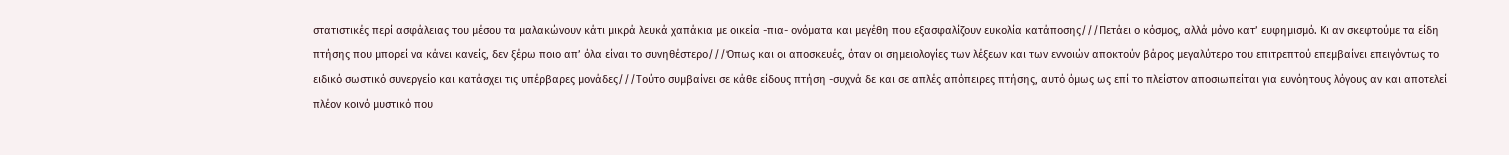στατιστικές περί ασφάλειας του μέσου τα μαλακώνουν κάτι μικρά λευκά χαπάκια με οικεία -πια- ονόματα και μεγέθη που εξασφαλίζουν ευκολία κατάποσης///Πετάει ο κόσμος, αλλά μόνο κατ’ ευφημισμό. Κι αν σκεφτούμε τα είδη πτήσης που μπορεί να κάνει κανείς, δεν ξέρω ποιο απ’ όλα είναι το συνηθέστερο///Όπως και οι αποσκευές, όταν οι σημειολογίες των λέξεων και των εννοιών αποκτούν βάρος μεγαλύτερο του επιτρεπτού επεμβαίνει επειγόντως το ειδικό σωστικό συνεργείο και κατάσχει τις υπέρβαρες μονάδες///Τούτο συμβαίνει σε κάθε είδους πτήση -συχνά δε και σε απλές απόπειρες πτήσης, αυτό όμως ως επί το πλείστον αποσιωπείται για ευνόητους λόγους αν και αποτελεί πλέον κοινό μυστικό που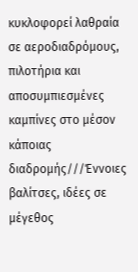κυκλοφορεί λαθραία σε αεροδιαδρόμους, πιλοτήρια και αποσυμπιεσμένες καμπίνες στο μέσον κάποιας διαδρομής///Έννοιες βαλίτσες, ιδέες σε μέγεθος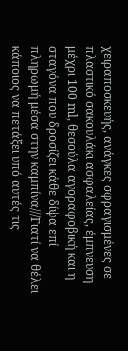χειραποσκευής, ανάγκες σφραγισμένες σε πλαστικό σακουλάκι ασφαλείας, έμπνευση μέχρι 100 ml, θεσούλα αγοραφοβική και η σταγόνα που δροσίζει κάθε δίψα επί πληρωμή μέσα στην καμπίνα///Γιατί να θέλει κάποιος να πετάξει υπό αυτές τις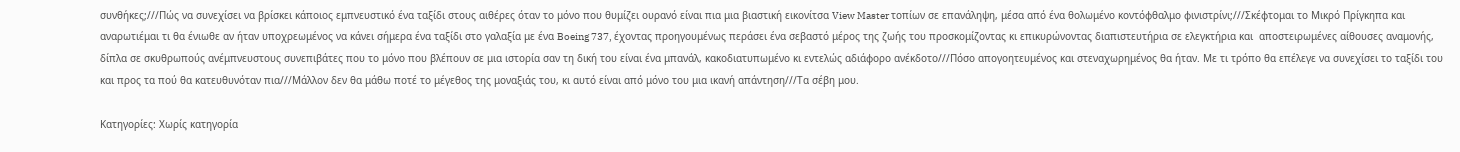συνθήκες;///Πώς να συνεχίσει να βρίσκει κάποιος εμπνευστικό ένα ταξίδι στους αιθέρες όταν το μόνο που θυμίζει ουρανό είναι πια μια βιαστική εικονίτσα View Master τοπίων σε επανάληψη, μέσα από ένα θολωμένο κοντόφθαλμο φινιστρίνι;///Σκέφτομαι το Μικρό Πρίγκηπα και αναρωτιέμαι τι θα ένιωθε αν ήταν υποχρεωμένος να κάνει σήμερα ένα ταξίδι στο γαλαξία με ένα Boeing 737, έχοντας προηγουμένως περάσει ένα σεβαστό μέρος της ζωής του προσκομίζοντας κι επικυρώνοντας διαπιστευτήρια σε ελεγκτήρια και  αποστειρωμένες αίθουσες αναμονής, δίπλα σε σκυθρωπούς ανέμπνευστους συνεπιβάτες που το μόνο που βλέπουν σε μια ιστορία σαν τη δική του είναι ένα μπανάλ, κακοδιατυπωμένο κι εντελώς αδιάφορο ανέκδοτο///Πόσο απογοητευμένος και στεναχωρημένος θα ήταν. Με τι τρόπο θα επέλεγε να συνεχίσει το ταξίδι του και προς τα πού θα κατευθυνόταν πια///Μάλλον δεν θα μάθω ποτέ το μέγεθος της μοναξιάς του, κι αυτό είναι από μόνο του μια ικανή απάντηση///Τα σέβη μου.

Κατηγορίες: Χωρίς κατηγορία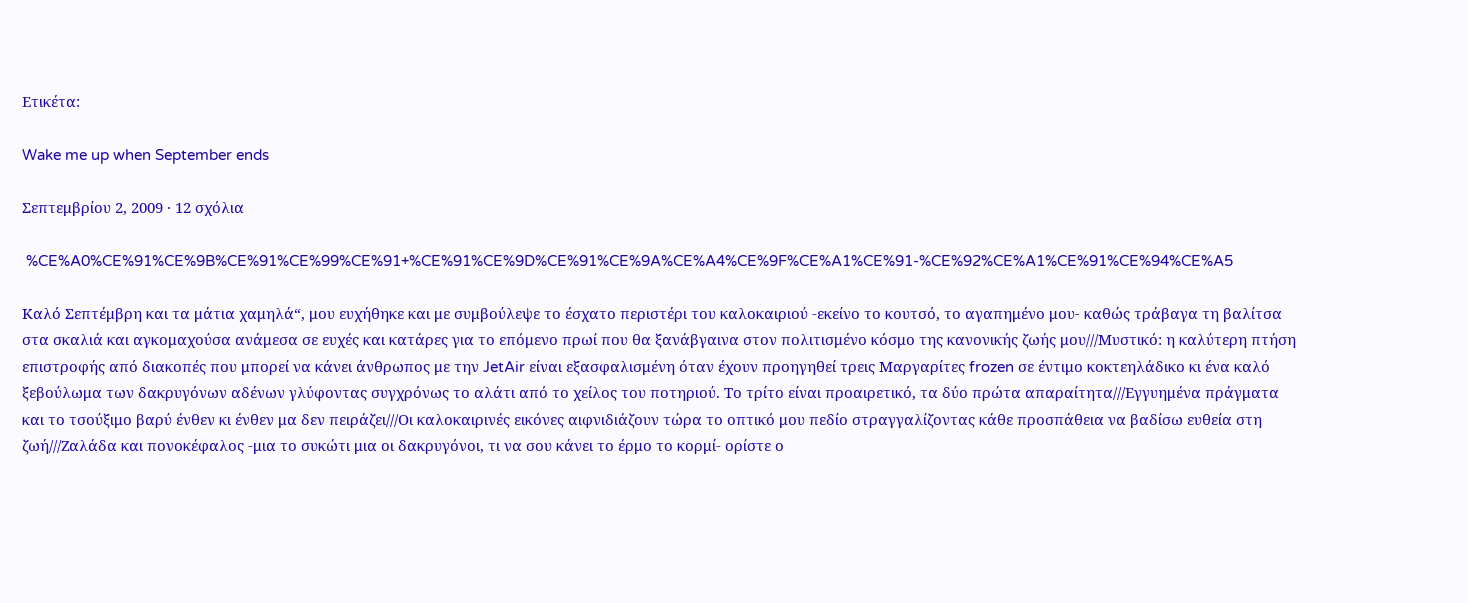Ετικέτα:

Wake me up when September ends

Σεπτεμβρίου 2, 2009 · 12 σχόλια

 %CE%A0%CE%91%CE%9B%CE%91%CE%99%CE%91+%CE%91%CE%9D%CE%91%CE%9A%CE%A4%CE%9F%CE%A1%CE%91-%CE%92%CE%A1%CE%91%CE%94%CE%A5

Καλό Σεπτέμβρη και τα μάτια χαμηλά“, μου ευχήθηκε και με συμβούλεψε το έσχατο περιστέρι του καλοκαιριού -εκείνο το κουτσό, το αγαπημένο μου- καθώς τράβαγα τη βαλίτσα στα σκαλιά και αγκομαχούσα ανάμεσα σε ευχές και κατάρες για το επόμενο πρωί που θα ξανάβγαινα στον πολιτισμένο κόσμο της κανονικής ζωής μου///Μυστικό: η καλύτερη πτήση επιστροφής από διακοπές που μπορεί να κάνει άνθρωπος με την JetAir είναι εξασφαλισμένη όταν έχουν προηγηθεί τρεις Μαργαρίτες frozen σε έντιμο κοκτεηλάδικο κι ένα καλό ξεβούλωμα των δακρυγόνων αδένων γλύφοντας συγχρόνως το αλάτι από το χείλος του ποτηριού. Το τρίτο είναι προαιρετικό, τα δύο πρώτα απαραίτητα///Εγγυημένα πράγματα και το τσούξιμο βαρύ ένθεν κι ένθεν μα δεν πειράζει///Οι καλοκαιρινές εικόνες αιφνιδιάζουν τώρα το οπτικό μου πεδίο στραγγαλίζοντας κάθε προσπάθεια να βαδίσω ευθεία στη ζωή///Ζαλάδα και πονοκέφαλος -μια το συκώτι μια οι δακρυγόνοι, τι να σου κάνει το έρμο το κορμί- ορίστε ο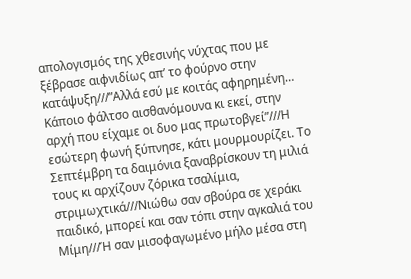απολογισμός της χθεσινής νύχτας που με ξέβρασε αιφνιδίως απ’ το φούρνο στην κατάψυξη///”Αλλά εσύ με κοιτάς αφηρημένη… Κάποιο φάλτσο αισθανόμουνα κι εκεί, στην αρχή που είχαμε οι δυο μας πρωτοβγεί”///Η εσώτερη φωνή ξύπνησε, κάτι μουρμουρίζει. Το Σεπτέμβρη τα δαιμόνια ξαναβρίσκουν τη μιλιά τους κι αρχίζουν ζόρικα τσαλίμια, στριμωχτικά///Νιώθω σαν σβούρα σε χεράκι παιδικό, μπορεί και σαν τόπι στην αγκαλιά του Μίμη///Ή σαν μισοφαγωμένο μήλο μέσα στη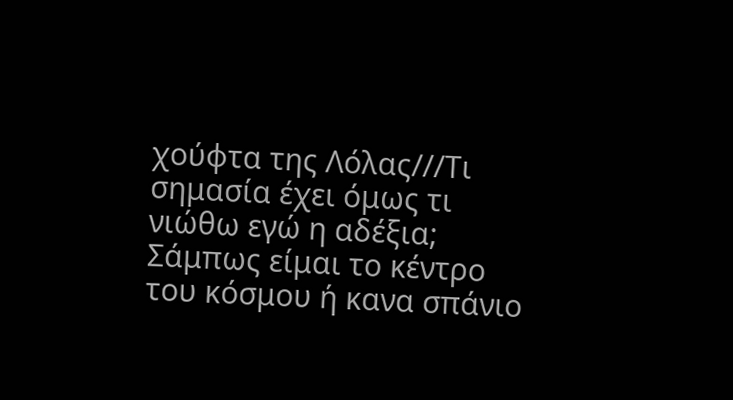χούφτα της Λόλας///Τι σημασία έχει όμως τι νιώθω εγώ η αδέξια; Σάμπως είμαι το κέντρο του κόσμου ή κανα σπάνιο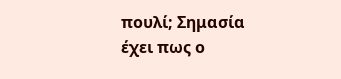πουλί; Σημασία έχει πως ο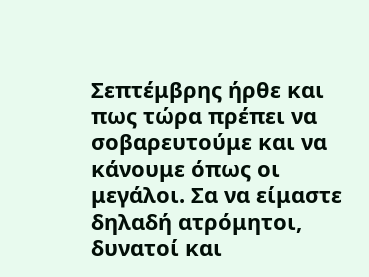Σεπτέμβρης ήρθε και πως τώρα πρέπει να σοβαρευτούμε και να κάνουμε όπως οι μεγάλοι. Σα να είμαστε δηλαδή ατρόμητοι, δυνατοί και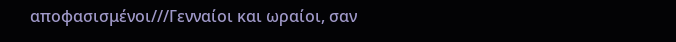αποφασισμένοι///Γενναίοι και ωραίοι, σαν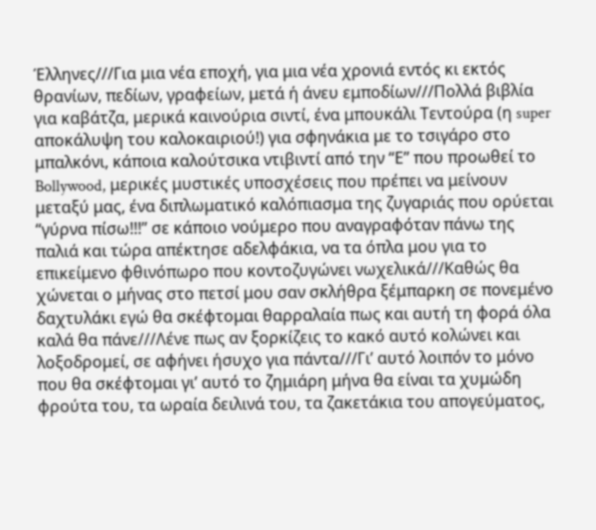Έλληνες///Για μια νέα εποχή, για μια νέα χρονιά εντός κι εκτός θρανίων, πεδίων, γραφείων, μετά ή άνευ εμποδίων///Πολλά βιβλία για καβάτζα, μερικά καινούρια σιντί, ένα μπουκάλι Τεντούρα (η super αποκάλυψη του καλοκαιριού!) για σφηνάκια με το τσιγάρο στο μπαλκόνι, κάποια καλούτσικα ντιβιντί από την “Ε” που προωθεί το Bollywood, μερικές μυστικές υποσχέσεις που πρέπει να μείνουν μεταξύ μας, ένα διπλωματικό καλόπιασμα της ζυγαριάς που ορύεται “γύρνα πίσω!!!” σε κάποιο νούμερο που αναγραφόταν πάνω της παλιά και τώρα απέκτησε αδελφάκια, να τα όπλα μου για το επικείμενο φθινόπωρο που κοντοζυγώνει νωχελικά///Καθώς θα χώνεται ο μήνας στο πετσί μου σαν σκλήθρα ξέμπαρκη σε πονεμένο δαχτυλάκι εγώ θα σκέφτομαι θαρραλαία πως και αυτή τη φορά όλα καλά θα πάνε///Λένε πως αν ξορκίζεις το κακό αυτό κολώνει και λοξοδρομεί, σε αφήνει ήσυχο για πάντα///Γι’ αυτό λοιπόν το μόνο που θα σκέφτομαι γι’ αυτό το ζημιάρη μήνα θα είναι τα χυμώδη φρούτα του, τα ωραία δειλινά του, τα ζακετάκια του απογεύματος,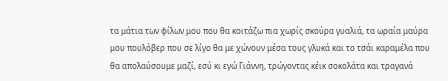τα μάτια των φίλων μου που θα κοιτάζω πια χωρίς σκούρα γυαλιά, τα ωραία μαύρα μου πουλόβερ που σε λίγο θα με χώνουν μέσα τους γλυκά και το τσάι καραμέλα που θα απολαύσουμε μαζί, εσύ κι εγώ Γιάννη, τρώγοντας κέικ σοκολάτα και τραγανά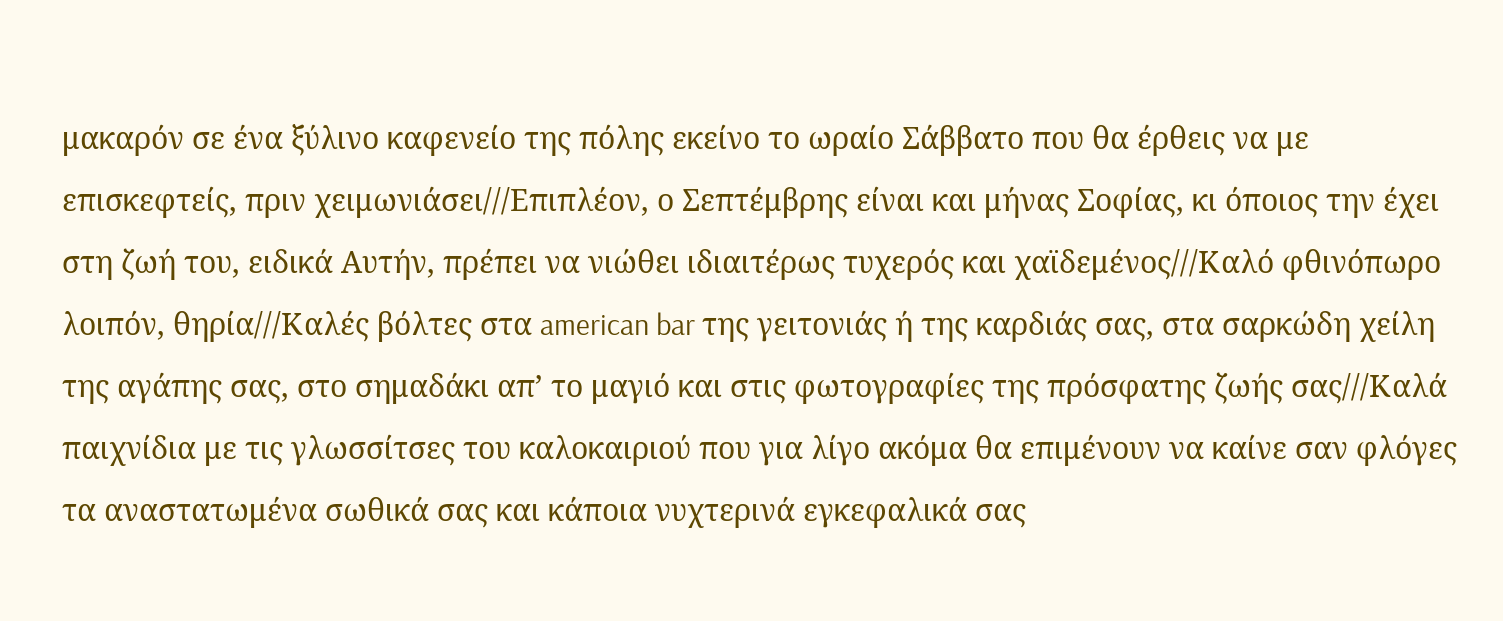μακαρόν σε ένα ξύλινο καφενείο της πόλης εκείνο το ωραίο Σάββατο που θα έρθεις να με επισκεφτείς, πριν χειμωνιάσει///Επιπλέον, ο Σεπτέμβρης είναι και μήνας Σοφίας, κι όποιος την έχει στη ζωή του, ειδικά Αυτήν, πρέπει να νιώθει ιδιαιτέρως τυχερός και χαϊδεμένος///Καλό φθινόπωρο λοιπόν, θηρία///Καλές βόλτες στα american bar της γειτονιάς ή της καρδιάς σας, στα σαρκώδη χείλη της αγάπης σας, στο σημαδάκι απ’ το μαγιό και στις φωτογραφίες της πρόσφατης ζωής σας///Καλά παιχνίδια με τις γλωσσίτσες του καλοκαιριού που για λίγο ακόμα θα επιμένουν να καίνε σαν φλόγες τα αναστατωμένα σωθικά σας και κάποια νυχτερινά εγκεφαλικά σας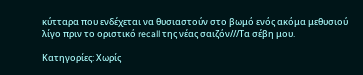κύτταρα που ενδέχεται να θυσιαστούν στο βωμό ενός ακόμα μεθυσιού λίγο πριν το οριστικό recall της νέας σαιζόν///Τα σέβη μου.

Κατηγορίες: Χωρίς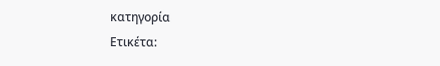κατηγορία
Ετικέτα: